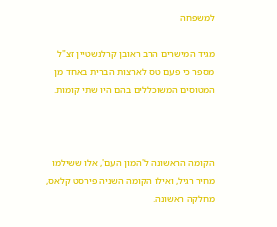למשפחה

מגיד המישרים הרב ראובן קרלנשטיין זצ"ל מספר כי פעם טס לארצות הברית באחד מן המטוסים המשוכללים בהם היו שתי קומות.



הקומה הראשונה ל'המון העם', אלו ששילמו מחיר רגיל, ואילו הקומה השניה פירסט קלאס, מחלקה ראשונה.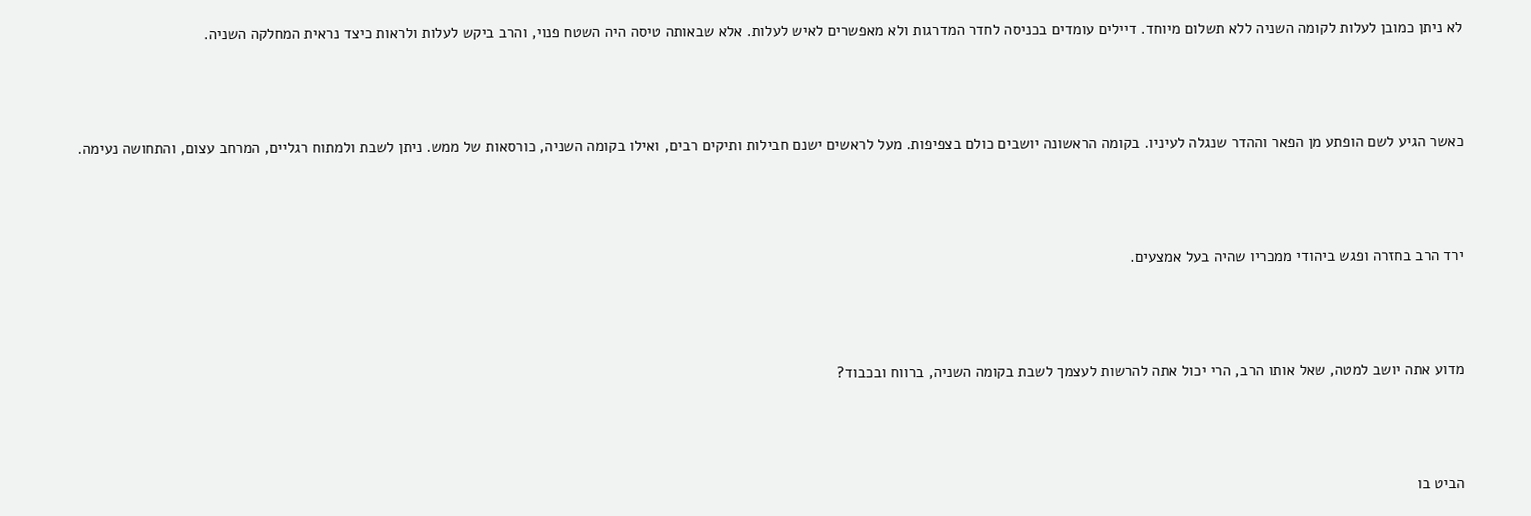לא ניתן כמובן לעלות לקומה השניה ללא תשלום מיוחד. דיילים עומדים בכניסה לחדר המדרגות ולא מאפשרים לאיש לעלות. אלא שבאותה טיסה היה השטח פנוי, והרב ביקש לעלות ולראות כיצד נראית המחלקה השניה.



כאשר הגיע לשם הופתע מן הפאר וההדר שנגלה לעיניו. בקומה הראשונה יושבים כולם בצפיפות. מעל לראשים ישנם חבילות ותיקים רבים, ואילו בקומה השניה, כורסאות של ממש. ניתן לשבת ולמתוח רגליים, המרחב עצום, והתחושה נעימה.



ירד הרב בחזרה ופגש ביהודי ממכריו שהיה בעל אמצעים.



מדוע אתה יושב למטה, שאל אותו הרב, הרי יכול אתה להרשות לעצמך לשבת בקומה השניה, ברווח ובכבוד?



הביט בו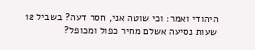היהודי ואמר: וכי שוטה אני, חסר דעה? בשביל 12 שעות נסיעה אשלם מחיר כפול ומכופל?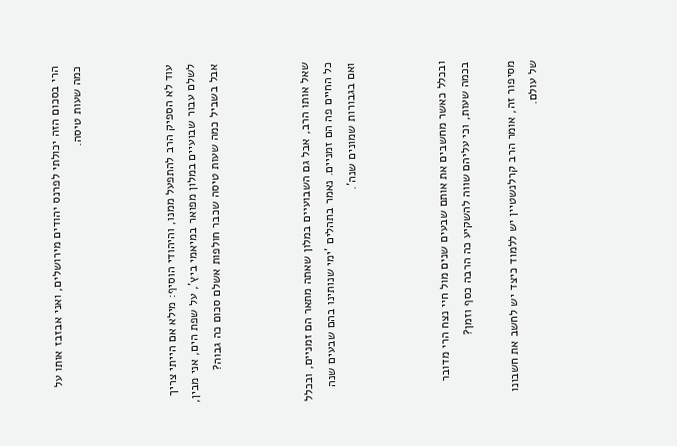הרי בסכום הזה יכולתי לפרנס יהודים מירושלים, ואני אבזבז אותו על כמה שעות טיסה.



עוד לא הספיק הרב להתפעל ממנו, והיהודי הוסיף: מילא אם הייתי צריך לשלם עבור שבועיים במלון מפואר במיאמי ביץ', על שפת הים, אני מבין, אבל בשביל כמה שעות טיסה שכבר חולפות אשלם סכום כה גבוה?



שאל אותו הרב, אבל גם השבועיים במלון שאתה מתאר הם זמניים, ובכלל כל החיים פה הם זמניים. נאמר בתהלים 'ימי שנותינו בהם שבעים שנה ואם בגבורות שמונים שנה'.



ובכלל כאשר מחשבים את אותם שבעים שנים מול חיי נצח הרי מדובר בכמה שעות, וכי עליהם שווה להשקיע כה הרבה כסף וזמן?

מסיפור זה, אומר הרב קרלנשטיין יש ללמוד כיצד יש לחשב את חשבונו של עולם.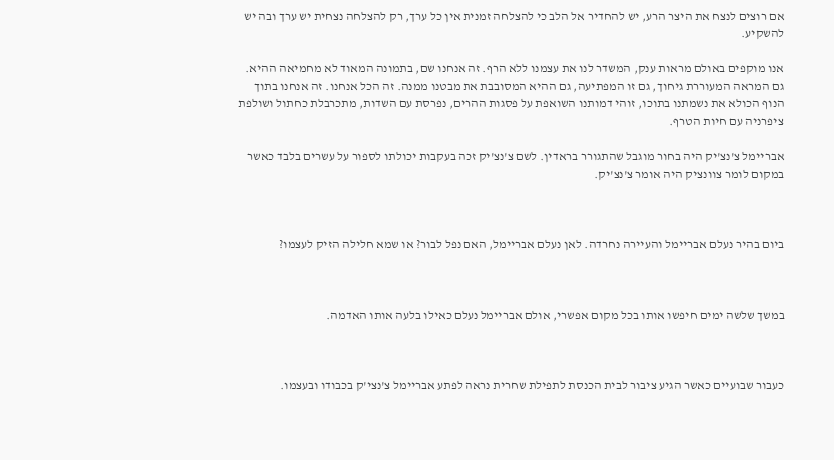אם רוצים לנצח את היצר הרע, יש להחדיר אל הלב כי להצלחה זמנית אין כל ערך, רק להצלחה נצחית יש ערך ובה יש להשקיע.

אנו מוקפים באולם מראות ענק, המשדר לנו את עצמנו ללא הרף. זה אנחנו שם, בתמונה המאוד לא מחמיאה ההיא. גם המראה המעוררת גיחוך, גם זו המפתיעה, גם ההיא המסובבת את מבטנו ממנה. זה הכל אנחנו. זה אנחנו בתוך הנוף הכולא את נשמתנו בתוכו, זוהי דמותנו השואפת על פסגות ההרים, נפרסת עם השדות, מתכרבלת כחתול ושולפת ציפרניה עם חיות הטרף.

אבריימל צ'נצ'יק היה בחור מוגבל שהתגורר בראדין. לשם צ'נצ'יק זכה בעקבות יכולתו לספור על עשרים בלבד כאשר במקום לומר צוונציק היה אומר צ'נצ'יק.



ביום בהיר נעלם אבריימל והעיירה נחרדה. לאן נעלם אבריימל, האם נפל לבור? או שמא חלילה הזיק לעצמו?



במשך שלשה ימים חיפשו אותו בכל מקום אפשרי, אולם אבריימל נעלם כאילו בלעה אותו האדמה.



כעבור שבועיים כאשר הגיע ציבור לבית הכנסת לתפילת שחרית נראה לפתע אבריימל צ'נצי'ק בכבודו ובעצמו.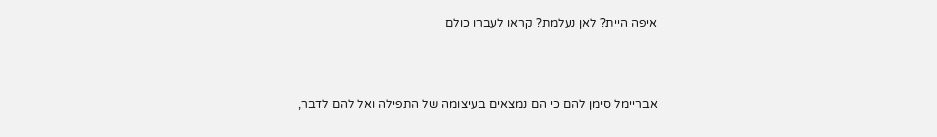איפה היית? לאן נעלמת? קראו לעברו כולם



אבריימל סימן להם כי הם נמצאים בעיצומה של התפילה ואל להם לדבר,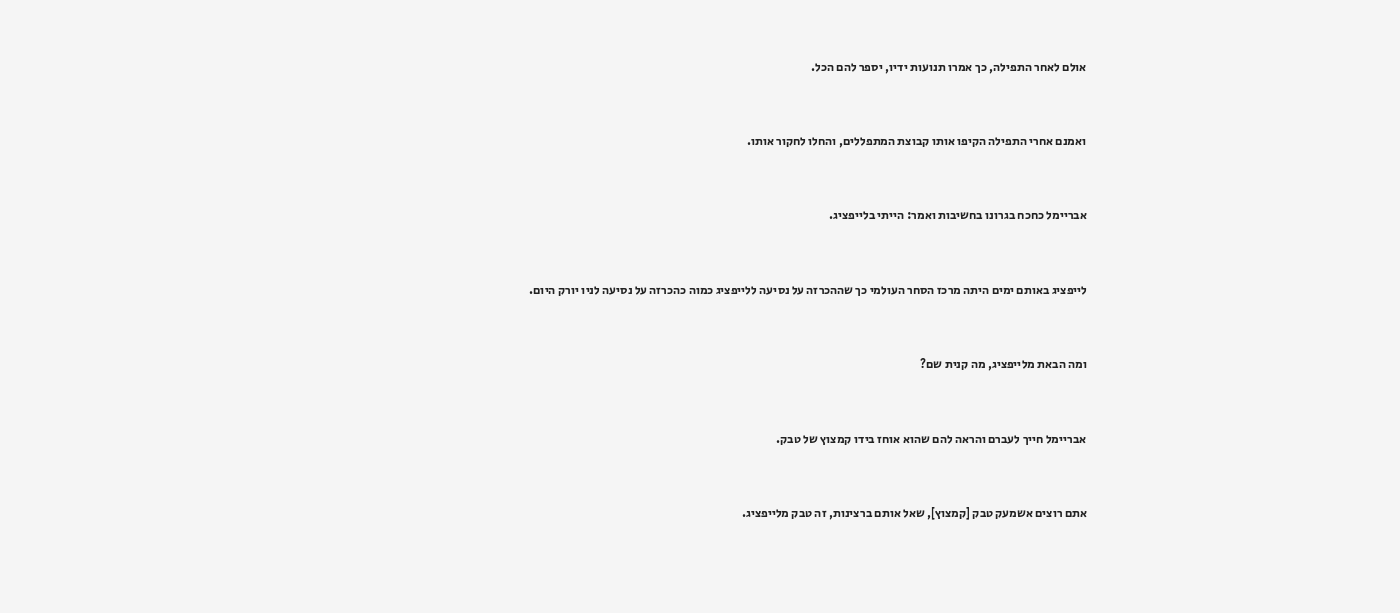אולם לאחר התפילה, כך אמרו תנועות ידיו, יספר להם הכל.



ואמנם אחרי התפילה הקיפו אותו קבוצת המתפללים, והחלו לחקור אותו.



אבריימל כחכח בגרונו בחשיבות ואמר: הייתי בלייפציג.



לייפציג באותם ימים היתה מרכז הסחר העולמי כך שההכרזה על נסיעה ללייפציג כמוה כהכרזה על נסיעה לניו יורק היום.



ומה הבאת מלייפציג, מה קנית שם?



אבריימל חייך לעברם והראה להם שהוא אוחז בידו קמצוץ של טבק.



אתם רוצים אשמעק טבק [קמצוץ], שאל אותם ברצינות, זה טבק מלייפציג.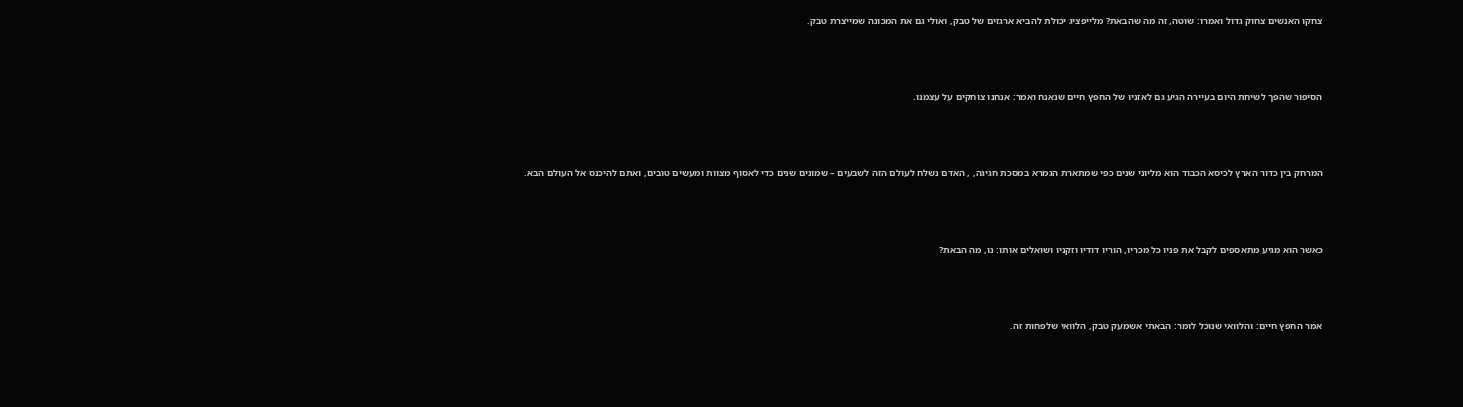צחקו האנשים צחוק גדול ואמרו: שוטה, זה מה שהבאת? מלייפציג יכולת להביא ארגזים של טבק, ואולי גם את המכונה שמייצרת טבק.



הסיפור שהפך לשיחת היום בעיירה הגיע גם לאזניו של החפץ חיים שנאנח ואמר: אנחנו צוחקים על עצמנו.



המרחק בין כדור הארץ לכיסא הכבוד הוא מליוני שנים כפי שמתארת הגמרא במסכת חגיגה, , האדם נשלח לעולם הזה לשבעים – שמונים שנים כדי לאסוף מצוות ומעשים טובים, ואתם להיכנס אל העולם הבא.



כאשר הוא מגיע מתאספים לקבל את פניו כל מכריו, הוריו דודיו וזקניו ושואלים אותו: נו, מה הבאת?



אמר החפץ חיים: והלוואי שנוכל לומר: הבאתי אשמעק טבק, הלוואי שלפחות זה.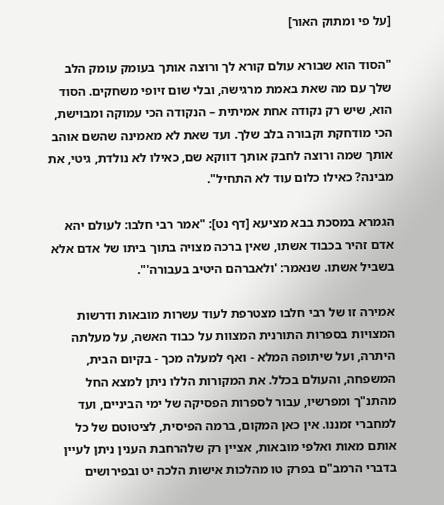[על פי ומתוק האור]

"הסוד הוא שבורא עולם קורא לך ורוצה אותך בעומק עומק הלב שלך עם מה שאת באמת מרגישה, ובלי שום זיופי משחקים. הסוד הוא, שיש רק נקודה אחת אמיתית – הנקודה הכי עמוקה ומבוישת, הכי מודחקת וקבורה בלב שלך. ועד שאת לא מאמינה שהשם אוהב אותך שמה ורוצה לחבק אותך דווקא שם, כאילו לא נולדת, גיטי, את מבינה? כאילו כלום עוד לא התחיל".

הגמרא במסכת בבא מציעא [דף נט]: "אמר רבי חלבו: לעולם יהא אדם זהיר בכבוד אשתו, שאין ברכה מצויה בתוך ביתו של אדם אלא בשביל אשתו. שנאמר: 'ולאברהם היטיב בעבורה'".

אמירה זו של רבי חלבו מצטרפת לעוד עשרות מובאות ודרשות המצויות בספרות התורנית המצוות על כבוד האשה, על מעלתה היתרה, ועל שיתופה המלא - ואף למעלה מכך - בקיום הבית, המשפחה, והעולם בכלל. את המקורות הללו ניתן למצא החל מהתנ"ך ומפרשיו, עבור לספרות הפסיקה של ימי הביניים, ועד למחברי זמננו. אין כאן המקום, ברמה הפיסית, לציטוטם של כל אותם מאות ואלפי מובאות, אציין רק שלהרחבת הענין ניתן לעיין בדברי הרמב"ם בפרק טו מהלכות אישות הלכה יט ובפירושים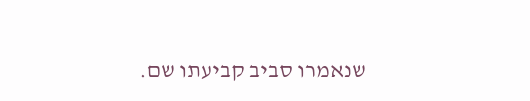שנאמרו סביב קביעתו שם.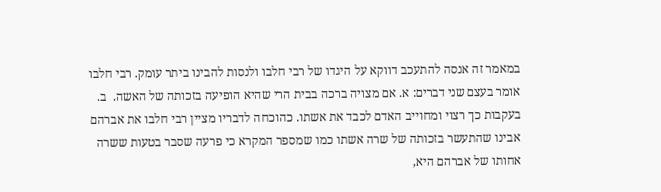במאמר זה אנסה להתעכב דווקא על היגדו של רבי חלבו ולנסות להבינו ביתר עומק. רבי חלבו אומר בעצם שני דברים: א. אם מצויה ברכה בבית הרי שהיא הופיעה בזכותה של האשה.  ב. בעקבות כך רצוי ומחוייב האדם לכבד את אשתו. כהוכחה לדבריו מציין רבי חלבו את אברהם אבינו שהתעשר בזכותה של שרה אשתו כמו שמספר המקרא כי פרעה שסבר בטעות ששרה אחותו של אברהם היא,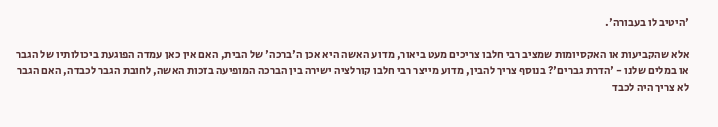'היטיב לו בעבורה'.

אלא שהקביעות או האקסיומות שמציב רבי חלבו צריכים מעט ביאור, מדוע האשה היא אכן ה'ברכה' של הבית, האם אין כאן עמדה הפוגעת ביכולותיו של הגבר או במלים שלנו - 'הדרת גברים'? בנוסף צריך להבין, מדוע מייצר רבי חלבו קורלציה ישירה בין הברכה המופיעה בזכות האשה, לחובת הגבר לכבדה, האם הגבר לא צריך היה לכבד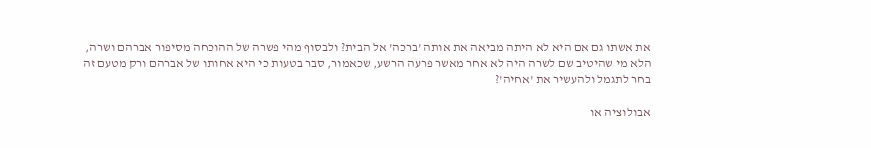את אשתו גם אם היא לא היתה מביאה את אותה 'ברכה' אל הבית? ולבסוף מהי פשרה של ההוכחה מסיפור אברהם ושרה, הלא מי שהיטיב שם לשרה היה לא אחר מאשר פרעה הרשע, שכאמור, סבר בטעות כי היא אחותו של אברהם ורק מטעם זה בחר לתגמל ולהעשיר את 'אחיה'?

אבולוציה או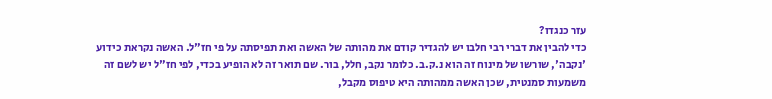עזר כנגדו?
כדי להבין את דברי רבי חלבו יש להגדיר קודם את מהותה של האשה ואת תפיסתה על פי חז"ל. האשה נקראת כידוע 'נקבה', שורשו של מינוח זה הוא נ.ק.ב. כלומר נקב, חלל, בור. שם תואר זה לא הופיע בכדי, לפי חז"ל יש לשם זה משמעות סמנטית, שכן האשה ממהותה היא טיפוס מקבל,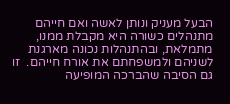הבעל מעניק ונותן לאשה ואם חייהם מתנהלים כשורה היא מקבלת ממנו, מתמלאת, ובהתנהלות נכונה מארגנת לשניהם ולמשפחתם את אורח חייהם.  זו גם הסיבה שהברכה המופיעה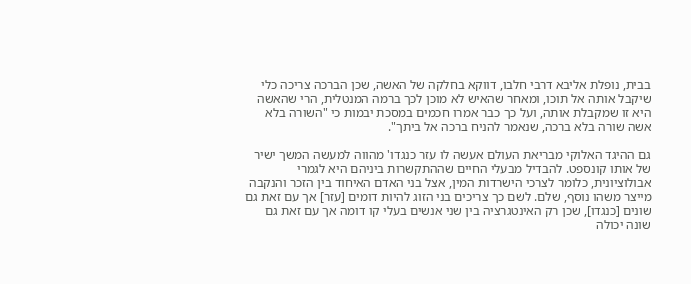בבית, נופלת אליבא דרבי חלבו, דווקא בחלקה של האשה, שכן הברכה צריכה כלי שיקבל אותה אל תוכו, ומאחר שהאיש לא מוכן לכך ברמה המנטלית, הרי שהאשה היא זו שמקבלת אותה, ועל כך כבר אמרו חכמים במסכת יבמות כי "השורה בלא אשה שורה בלא ברכה, שנאמר להניח ברכה אל ביתך".

גם ההיגד האלוקי מבריאת העולם אעשה לו עזר כנגדו' מהווה למעשה המשך ישיר של אותו קונספט. להבדיל מבעלי החיים שההתקשרות ביניהם היא לגמרי אבולוציונית, כלומר לצרכי הישרדות המין, אצל בני האדם האיחוד בין הזכר והנקבה מייצר משהו נוסף, שלם. לשם כך צריכים בני הזוג להיות דומים [עזר] אך עם זאת גם שונים [כנגדו], שכן רק האינטגרציה בין שני אנשים בעלי קו דומה אך עם זאת גם שונה יכולה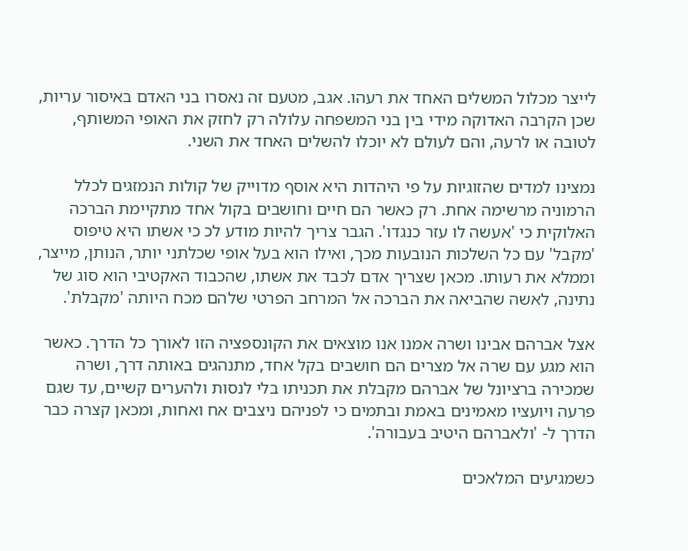לייצר מכלול המשלים האחד את רעהו. אגב, מטעם זה נאסרו בני האדם באיסור עריות, שכן הקרבה האדוקה מידי בין בני המשפחה עלולה רק לחזק את האופי המשותף, לטובה או לרעה, והם לעולם לא יוכלו להשלים האחד את השני.

נמצינו למדים שהזוגיות על פי היהדות היא אוסף מדוייק של קולות הנמזגים לכלל הרמוניה מרשימה אחת. רק כאשר הם חיים וחושבים בקול אחד מתקיימת הברכה האלוקית כי 'אעשה לו עזר כנגדו'. הגבר צריך להיות מודע לכ כי אשתו היא טיפוס 'מקבל' עם כל השלכות הנובעות מכך, ואילו הוא בעל אופי שכלתני יותר, הנותן, מייצר, וממלא את רעותו. מכאן שצריך אדם לכבד את אשתו, שהכבוד האקטיבי הוא סוג של נתינה, לאשה שהביאה את הברכה אל המרחב הפרטי שלהם מכח היותה 'מקבלת'.

אצל אברהם אבינו ושרה אמנו אנו מוצאים את הקונספציה הזו לאורך כל הדרך. כאשר הוא מגע עם שרה אל מצרים הם חושבים בקל אחד, מתנהגים באותה דרך, ושרה שמכירה ברציונל של אברהם מקבלת את תכניתו בלי לנסות ולהערים קשיים, עד שגם פרעה ויועציו מאמינים באמת ובתמים כי לפניהם ניצבים אח ואחות, ומכאן קצרה כבר הדרך ל- 'ולאברהם היטיב בעבורה'.

כשמגיעים המלאכים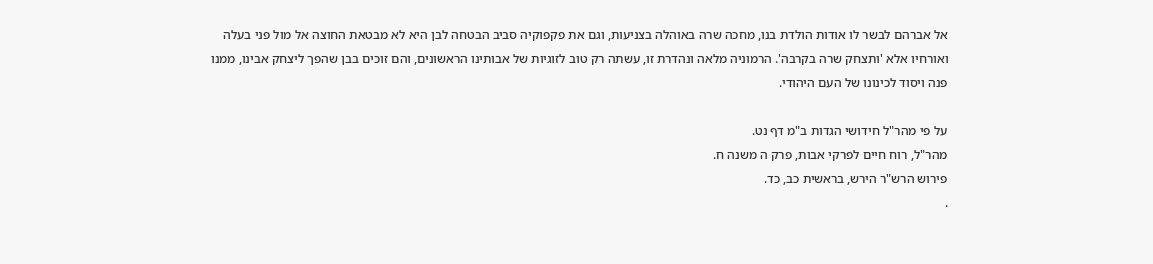אל אברהם לבשר לו אודות הולדת בנו, מחכה שרה באוהלה בצניעות, וגם את פקפוקיה סביב הבטחה לבן היא לא מבטאת החוצה אל מול פני בעלה ואורחיו אלא 'ותצחק שרה בקרבה'. הרמוניה מלאה ונהדרת זו, עשתה רק טוב לזוגיות של אבותינו הראשונים, והם זוכים בבן שהפך ליצחק אבינו, ממנו פנה ויסוד לכינונו של העם היהודי.

על פי מהר"ל חידושי הגדות ב"מ דף נט.
מהר"ל, רוח חיים לפרקי אבות, פרק ה משנה ח.
פירוש הרש"ר הירש, בראשית כב, כד.
.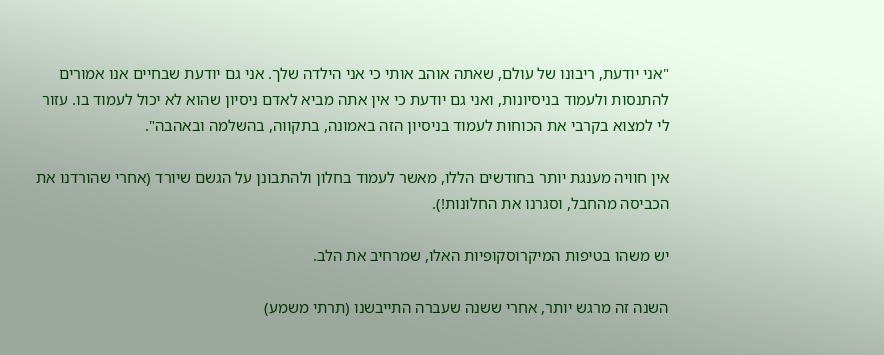"אני יודעת, ריבונו של עולם, שאתה אוהב אותי כי אני הילדה שלך. אני גם יודעת שבחיים אנו אמורים להתנסות ולעמוד בניסיונות, ואני גם יודעת כי אין אתה מביא לאדם ניסיון שהוא לא יכול לעמוד בו. עזור לי למצוא בקרבי את הכוחות לעמוד בניסיון הזה באמונה, בתקווה, בהשלמה ובאהבה".

אין חוויה מענגת יותר בחודשים הללו, מאשר לעמוד בחלון ולהתבונן על הגשם שיורד (אחרי שהורדנו את הכביסה מהחבל, וסגרנו את החלונות!).

יש משהו בטיפות המיקרוסקופיות האלו, שמרחיב את הלב.

השנה זה מרגש יותר, אחרי ששנה שעברה התייבשנו (תרתי משמע)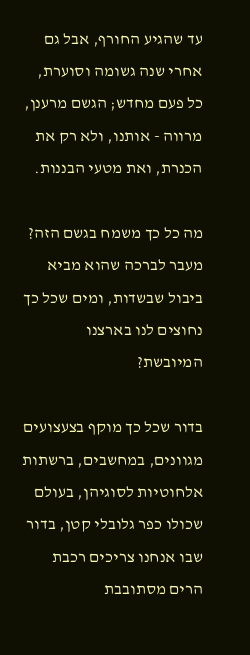עד שהגיע החורף, אבל גם אחרי שנה גשומה וסוערת, כל פעם מחדש; הגשם מרענן, מרווה - אותנו, ולא רק את הכנרת, ואת מטעי הבננות.

מה כל כך משמח בגשם הזה? מעבר לברכה שהוא מביא ביבול שבשדות, ומים שכל כך נחוצים לנו בארצנו המיובשת?

בדור שכל כך מוקף בצעצועים מגוונים, במחשבים, ברשתות אלחוטיות לסוגיהן, בעולם שכולו כפר גלובלי קטן, בדור שבו אנחנו צריכים רכבת הרים מסתובבת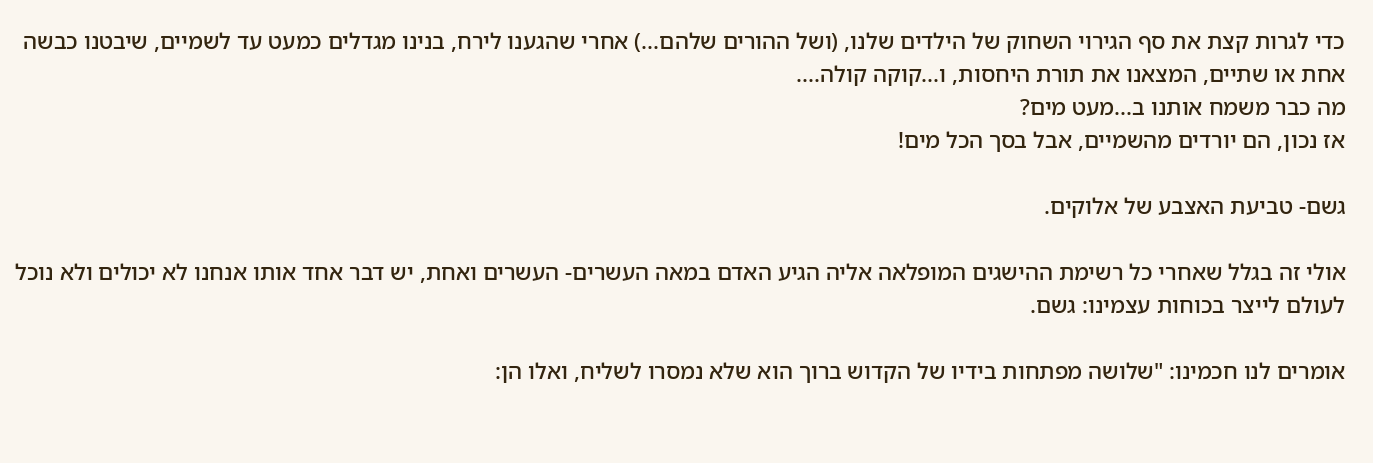כדי לגרות קצת את סף הגירוי השחוק של הילדים שלנו, (ושל ההורים שלהם...) אחרי שהגענו לירח, בנינו מגדלים כמעט עד לשמיים, שיבטנו כבשה אחת או שתיים, המצאנו את תורת היחסות, ו...קוקה קולה....
מה כבר משמח אותנו ב...מעט מים?
אז נכון, הם יורדים מהשמיים, אבל בסך הכל מים!

גשם- טביעת האצבע של אלוקים.

אולי זה בגלל שאחרי כל רשימת ההישגים המופלאה אליה הגיע האדם במאה העשרים- העשרים ואחת, יש דבר אחד אותו אנחנו לא יכולים ולא נוכל לעולם לייצר בכוחות עצמינו: גשם.

אומרים לנו חכמינו: "שלושה מפתחות בידיו של הקדוש ברוך הוא שלא נמסרו לשליח, ואלו הן: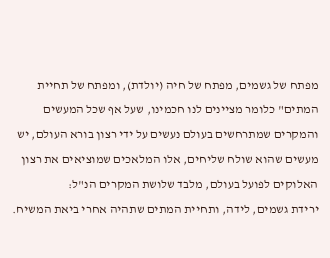מפתח של גשמים, מפתח של חיה (יולדת), ומפתח של תחיית המתים" כלומר מציינים לנו חכמינו, שעל אף שכל המעשים והמקרים שמתרחשים בעולם נעשים על ידי רצון בורא העולם, יש מעשים שהוא שולח שליחים, אלו המלאכים שמוציאים את רצון האלוקים לפועל בעולם, מלבד שלושת המקרים הנ"ל:
ירידת גשמים, לידה, ותחיית המתים שתהיה אחרי ביאת המשיח.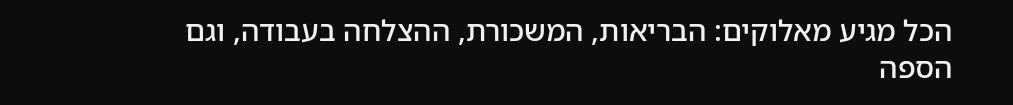הכל מגיע מאלוקים: הבריאות, המשכורת, ההצלחה בעבודה, וגם הספה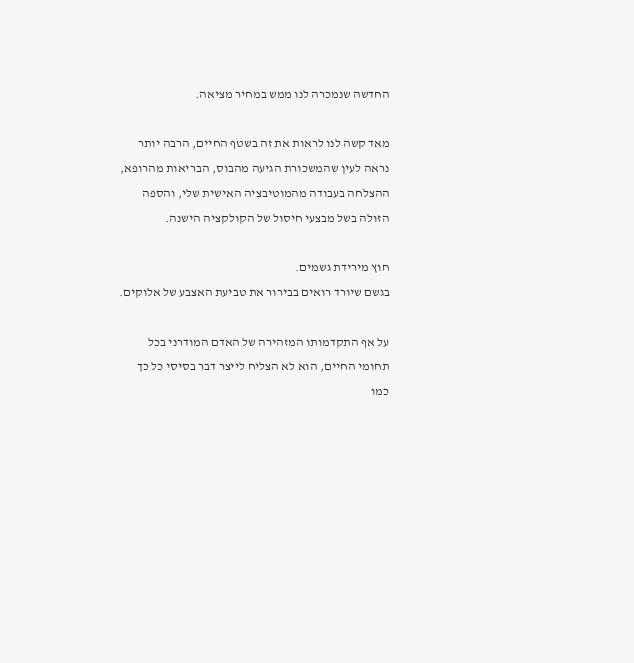החדשה שנמכרה לנו ממש במחיר מציאה.

מאד קשה לנו לראות את זה בשטף החיים, הרבה יותר נראה לעין שהמשכורת הגיעה מהבוס, הבריאות מהרופא, ההצלחה בעבודה מהמוטיבציה האישית שלי, והספה הזולה בשל מבצעי חיסול של הקולקציה הישנה.

חוץ מירידת גשמים.
בגשם שיורד רואים בבירור את טביעת האצבע של אלוקים.

על אף התקדמותו המזהירה של האדם המודרני בכל תחומי החיים, הוא לא הצליח לייצר דבר בסיסי כל כך כמו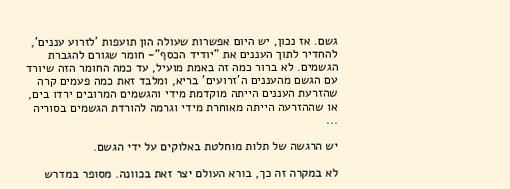גשם. אז נכון, יש היום אפשרות שעולה הון תועפות 'לזרוע עננים', להחדיר לתוך העננים את "יודיד הכסף"- חומר שגורם להגברת הגשמים. לא ברור כמה זה באמת מועיל, עד כמה החומר הזה שיורד עם הגשם מהעננים ה'זרועים' בריא, ומלבד זאת כמה פעמים קרה שהזרעת העננים הייתה מוקדמת מידי והגשמים המרובים ירדו בים, או שההזרעה הייתה מאוחרת מידי וגרמה להורדת הגשמים בסוריה ...

יש הרגשה של תלות מוחלטת באלוקים על ידי הגשם.

לא במקרה זה כך, בורא העולם יצר זאת בכוונה. מסופר במדרש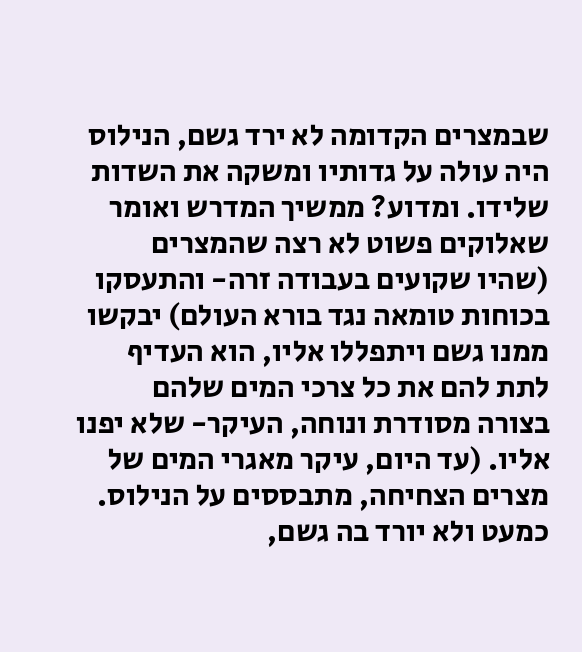שבמצרים הקדומה לא ירד גשם, הנילוס היה עולה על גדותיו ומשקה את השדות שלידו. ומדוע? ממשיך המדרש ואומר שאלוקים פשוט לא רצה שהמצרים (שהיו שקועים בעבודה זרה- והתעסקו בכוחות טומאה נגד בורא העולם) יבקשו ממנו גשם ויתפללו אליו, הוא העדיף לתת להם את כל צרכי המים שלהם בצורה מסודרת ונוחה, העיקר- שלא יפנו אליו. (עד היום, עיקר מאגרי המים של מצרים הצחיחה, מתבססים על הנילוס. כמעט ולא יורד בה גשם,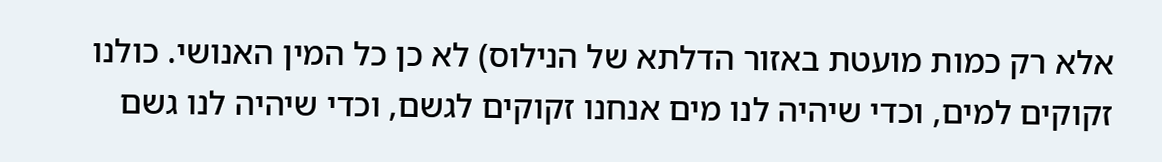אלא רק כמות מועטת באזור הדלתא של הנילוס) לא כן כל המין האנושי. כולנו זקוקים למים, וכדי שיהיה לנו מים אנחנו זקוקים לגשם, וכדי שיהיה לנו גשם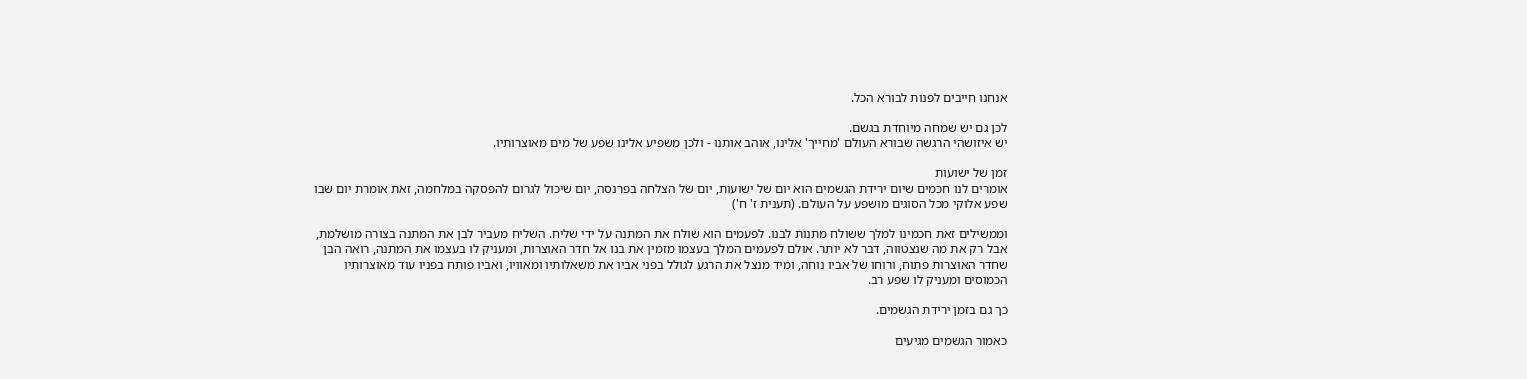אנחנו חייבים לפנות לבורא הכל.

לכן גם יש שמחה מיוחדת בגשם.
יש איזושהי הרגשה שבורא העולם 'מחייך' אלינו, אוהב אותנו - ולכן משפיע אלינו שפע של מים מאוצרותיו.

זמן של ישועות
אומרים לנו חכמים שיום ירידת הגשמים הוא יום של ישועות, יום של הצלחה בפרנסה, יום שיכול לגרום להפסקה במלחמה, זאת אומרת יום שבו שפע אלוקי מכל הסוגים מושפע על העולם. (תענית ז' ח')

וממשילים זאת חכמינו למלך ששולח מתנות לבנו. לפעמים הוא שולח את המתנה על ידי שליח. השליח מעביר לבן את המתנה בצורה מושלמת, אבל רק את מה שנצטווה, דבר לא יותר. אולם לפעמים המלך בעצמו מזמין את בנו אל חדר האוצרות, ומעניק לו בעצמו את המתנה, רואה הבן שחדר האוצרות פתוח, ורוחו של אביו נוחה, ומיד מנצל את הרגע לגולל בפני אביו את משאלותיו ומאוויו, ואביו פותח בפניו עוד מאוצרותיו הכמוסים ומעניק לו שפע רב.

כך גם בזמן ירידת הגשמים.

כאמור הגשמים מגיעים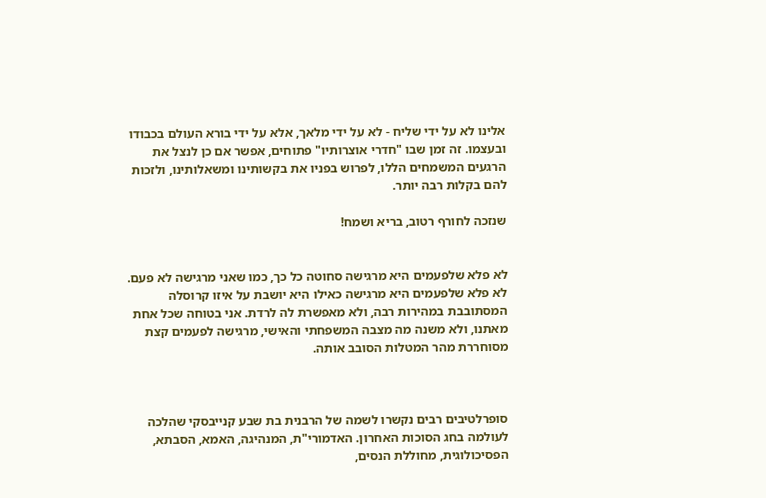אלינו לא על ידי שליח - לא על ידי מלאך, אלא על ידי בורא העולם בכבודו ובעצמו. זה זמן שבו "חדרי אוצרותיו" פתוחים, אפשר אם כן לנצל את הרגעים המשמחים הללו, לפרוש בפניו את בקשותינו ומשאלותינו, ולזכות להם בקלות רבה יותר.

שנזכה לחורף רטוב, בריא ושמח!


לא פלא שלפעמים היא מרגישה סחוטה כל כך, כמו שאני מרגישה לא פעם. לא פלא שלפעמים היא מרגישה כאילו היא יושבת על איזו קרוסלה המסתובבת במהירות רבה, ולא מאפשרת לה לרדת. אני בטוחה שכל אחת מאתנו, ולא משנה מה מצבה המשפחתי והאישי, מרגישה לפעמים קצת מסוחררת מהר המטלות הסובב אותה.



סופרלטיבים רבים נקשרו לשמה של הרבנית בת שבע קנייבסקי שהלכה לעולמה בחג הסוכות האחרון. האדמורי"ת, המנהיגה, האמא, הסבתא, הפסיכולוגית, מחוללת הנסים,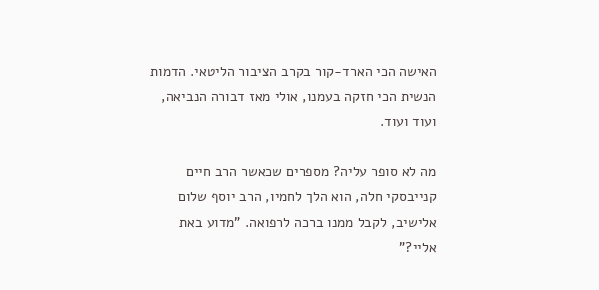האישה הכי הארד-קור בקרב הציבור הליטאי. הדמות הנשית הכי חזקה בעמנו, אולי מאז דבורה הנביאה, ועוד ועוד.

מה לא סופר עליה? מספרים שכאשר הרב חיים קנייבסקי חלה, הוא הלך לחמיו, הרב יוסף שלום אלישיב, לקבל ממנו ברכה לרפואה. "מדוע באת אליי?"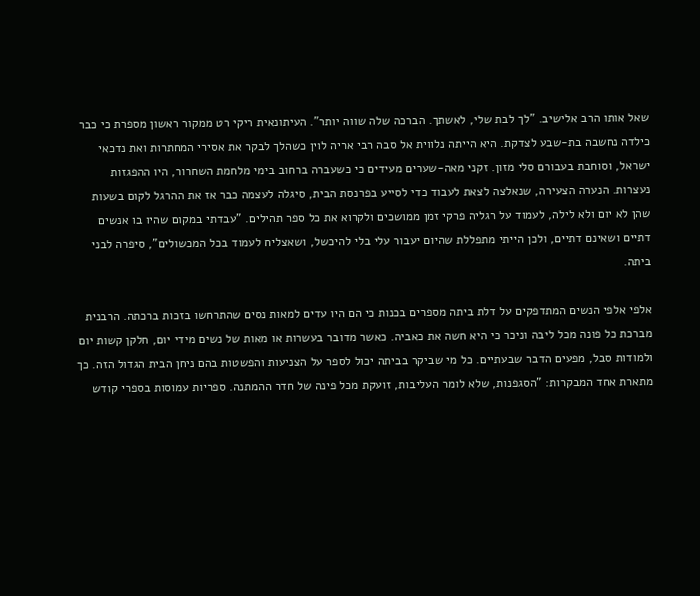שאל אותו הרב אלישיב. "לך לבת שלי, לאשתך. הברכה שלה שווה יותר". העיתונאית ריקי רט ממקור ראשון מספרת כי כבר כילדה נחשבה בת-שבע לצדקת. היא הייתה נלווית אל סבה רבי אריה לוין כשהלך לבקר את אסירי המחתרות ואת נדכאי ישראל, וסוחבת בעבורם סלי מזון. זקני מאה-שערים מעידים כי כשעברה ברחוב בימי מלחמת השחרור, היו ההפגזות נעצרות. הנערה הצעירה, שנאלצה לצאת לעבוד כדי לסייע בפרנסת הבית, סיגלה לעצמה כבר אז את ההרגל לקום בשעות שהן לא יום ולא לילה, לעמוד על רגליה פרקי זמן ממושכים ולקרוא את כל ספר תהילים. "עבדתי במקום שהיו בו אנשים דתיים ושאינם דתיים, ולכן הייתי מתפללת שהיום יעבור עלי בלי להיכשל, ושאצליח לעמוד בכל המכשולים", סיפרה לבני ביתה.

אלפי אלפי הנשים המתדפקים על דלת ביתה מספרים בכנות כי הם היו עדים למאות נסים שהתרחשו בזכות ברכתה. הרבנית מברכת כל פונה מכל ליבה וניכר כי היא חשה את כאביה. כאשר מדובר בעשרות או מאות של נשים מידי יום, חלקן קשות יום ולמודות סבל, מפעים הדבר שבעתיים. כל מי שביקר בביתה יכול לספר על הצניעות והפשטות בהם ניחן הבית הגדול הזה. כך מתארת אחד המבקרות: "הסגפנות, שלא לומר העליבות, זועקת מכל פינה של חדר ההמתנה. ספריות עמוסות בספרי קודש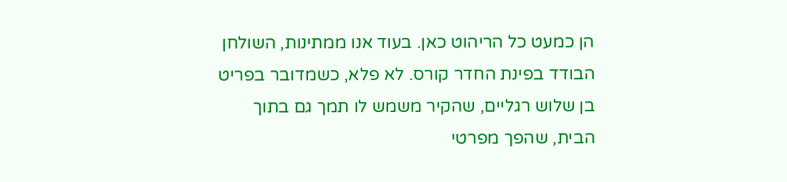הן כמעט כל הריהוט כאן. בעוד אנו ממתינות, השולחן הבודד בפינת החדר קורס. לא פלא, כשמדובר בפריט בן שלוש רגליים, שהקיר משמש לו תמך גם בתוך הבית, שהפך מפרטי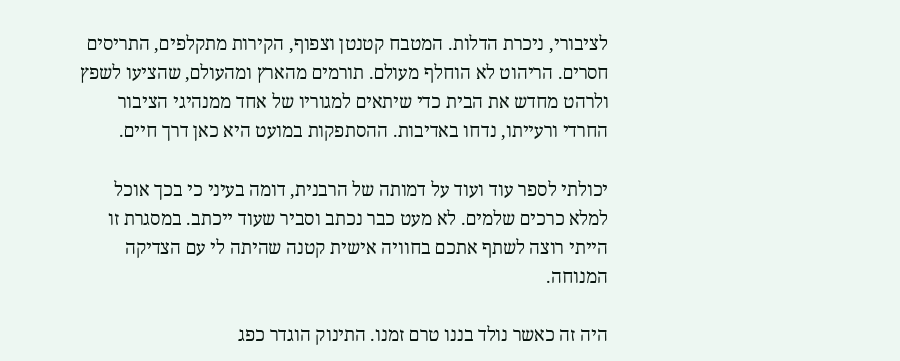לציבורי, ניכרת הדלות. המטבח קטנטן וצפוף, הקירות מתקלפים, התריסים חסרים. הריהוט לא הוחלף מעולם. תורמים מהארץ ומהעולם, שהציעו לשפץ ולרהט מחדש את הבית כדי שיתאים למגוריו של אחד ממנהיגי הציבור החרדי ורעייתו, נדחו באדיבות. ההסתפקות במועט היא כאן דרך חיים.

יכולתי לספר עוד ועוד על דמותה של הרבנית, דומה בעיני כי בכך אוכל למלא כרכים שלמים. לא מעט כבר נכתב וסביר שעוד ייכתב. במסגרת זו הייתי רוצה לשתף אתכם בחוויה אישית קטנה שהיתה לי עם הצדיקה המנוחה.

היה זה כאשר נולד בננו טרם זמנו. התינוק הוגדר כפג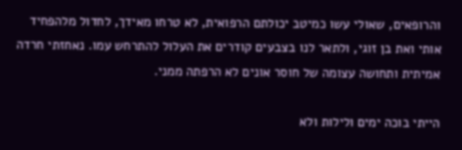והרופאים, שאולי עשו כמיטב יכולתם הרפואית, לא טרחו מאידך, לחדול מלהפחיד אותי ואת בן זוגי, ולתאר לנו בצבעים קודרים את העלול להתרחש עמו. נאחזתי חרדה אמיתית ותחושה עצומה של חוסר אונים לא הרפתה ממני.

הייתי בוכה ימים ולילות ולא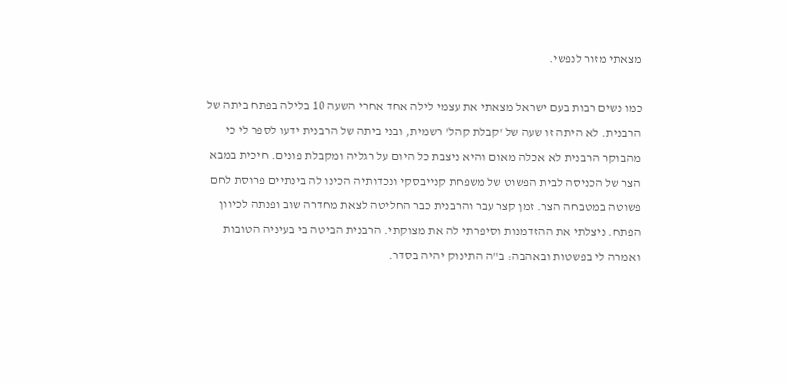מצאתי מזור לנפשי.

כמו נשים רבות בעם ישראל מצאתי את עצמי לילה אחד אחרי השעה 10 בלילה בפתח ביתה של הרבנית. לא היתה זו שעה של 'קבלת קהל' רשמית, ובני ביתה של הרבנית ידעו לספר לי כי מהבוקר הרבנית לא אכלה מאום והיא ניצבת כל היום על רגליה ומקבלת פונים. חיכית במבא הצר של הכניסה לבית הפשוט של משפחת קנייבסקי ונכדותיה הכינו לה בינתיים פרוסת לחם פשוטה במטבחה הצר. זמן קצר עבר והרבנית כבר החליטה לצאת מחדרה שוב ופנתה לכיוון הפתח. ניצלתי את ההזדמנות וסיפרתי לה את מצוקתי. הרבנית הביטה בי בעיניה הטובות ואמרה לי בפשטות ובאהבה: ב"ה התינוק יהיה בסדר.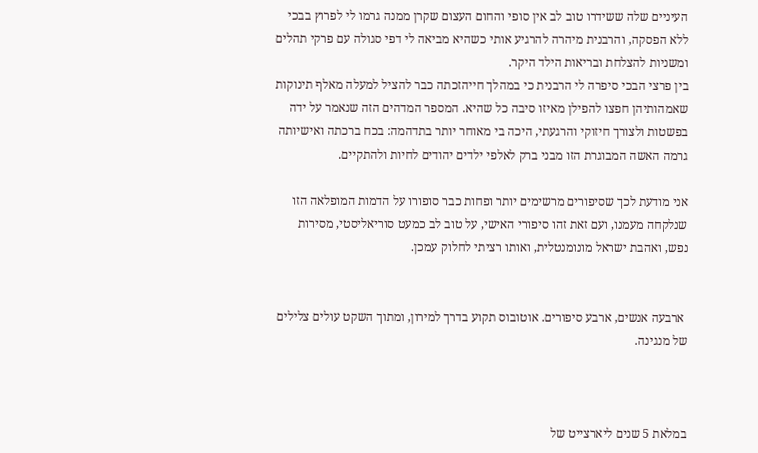העיניים שלה ששידרו טוב לב אין סופי והחום העצום שקרן ממנה גרמו לי לפרוץ בבכי ללא הפסקה, והרבנית מיהרה להרגיע אותי כשהיא מביאה לי דפי סגולה עם פרקי תהלים ומשניות להצלחת ובריאות הילד היקר.
בין פרצי הבכי סיפרה לי הרבנית כי במהלך חייהזכתה כבר להציל למעלה מאלף תינוקות שאמהותיהן חפצו להפילן מאיזו סיבה כל שהיא. המספר המדהים הזה שנאמר על ידה בפשטות ולצורך חיזוקי והרגעתי, היכה בי מאוחר יותר בתדהמה: בכח ברכתה ואישיותה גרמה האשה המבוגרת הזו מבני ברק לאלפי ילדים יהודים לחיות ולהתקיים.

אני מודעת לכך שסיפורים מרשימים יותר ופחות כבר סופורו על הדמות המופלאה הזו שנלקחה מעמנו, ועם זאת זהו סיפורי האישי, על טוב לב כמעט סוריאליסטי, מסירות נפש, ואהבת ישראל מונומנטלית, ואותו רציתי לחלוק עמכן.


 ארבעה אנשים, ארבע סיפורים. אוטובוס תקוע בדרך למירון, ומתוך השקט עולים צלילים של מנגינה.



במלאת 5 שנים ליארצייט של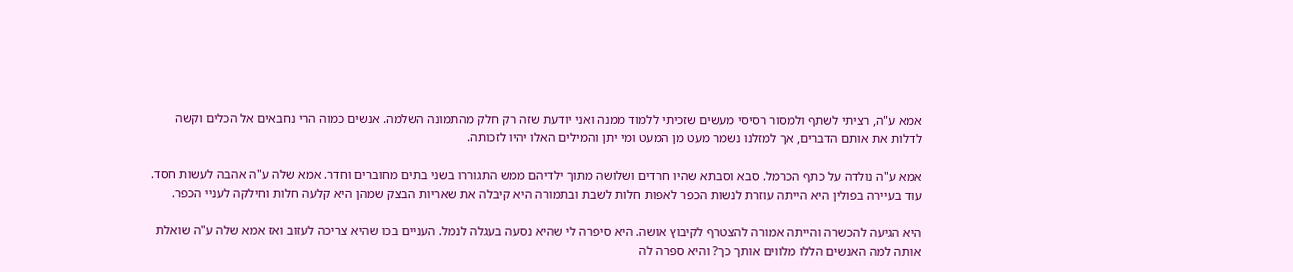אמא ע"ה, רציתי לשתף ולמסור רסיסי מעשים שזכיתי ללמוד ממנה ואני יודעת שזה רק חלק מהתמונה השלמה. אנשים כמוה הרי נחבאים אל הכלים וקשה לדלות את אותם הדברים, אך למזלנו נשמר מעט מן המעט ומי יתן והמילים האלו יהיו לזכותה.

אמא ע"ה נולדה על כתף הכרמל. סבא וסבתא שהיו חרדים ושלושה מתוך ילדיהם ממש התגוררו בשני בתים מחוברים וחדר. אמא שלה ע"ה אהבה לעשות חסד. עוד בעיירה בפולין היא הייתה עוזרת לנשות הכפר לאפות חלות לשבת ובתמורה היא קיבלה את שאריות הבצק שמהן היא קלעה חלות וחילקה לעניי הכפר.

היא הגיעה להכשרה והייתה אמורה להצטרף לקיבוץ אושה. היא סיפרה לי שהיא נסעה בעגלה לנמל. העניים בכו שהיא צריכה לעזוב ואז אמא שלה ע"ה שואלת אותה למה האנשים הללו מלווים אותך כך? והיא ספרה לה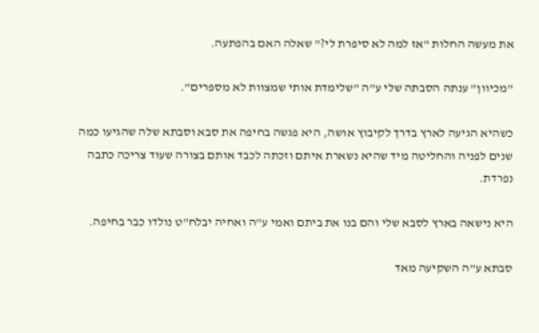את מעשה החלות "אז למה לא סיפרת לי?" שאלה האם בהפתעה.

"מכיוון" ענתה הסבתה שלי ע"ה "שלימדת אותי שמצוות לא מספרים".

כשהיא הגיעה לארץ בדרך לקיבוץ אושה, היא פגשה בחיפה את סבא וסבתא שלה שהגיעו כמה שנים לפניה והחליטה מיד שהיא נשארת איתם וזכתה לכבד אותם בצורה שעוד צריכה כתבה נפרדת.

היא נישאה בארץ לסבא שלי והם בנו את ביתם ואמי ע"ה ואחיה יבלח"ט נולדו כבר בחיפה.

סבתא ע"ה השקיעה מאד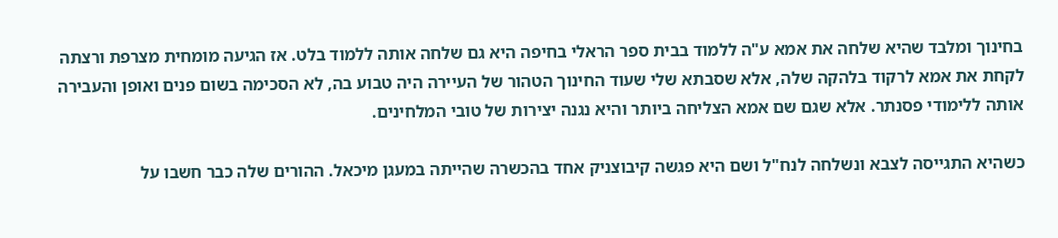בחינוך ומלבד שהיא שלחה את אמא ע"ה ללמוד בבית ספר הראלי בחיפה היא גם שלחה אותה ללמוד בלט. אז הגיעה מומחית מצרפת ורצתה לקחת את אמא לרקוד בלהקה שלה, אלא שסבתא שלי שעוד החינוך הטהור של העיירה היה טבוע בה, לא הסכימה בשום פנים ואופן והעבירה אותה ללימודי פסנתר. אלא שגם שם אמא הצליחה ביותר והיא נגנה יצירות של טובי המלחינים.

כשהיא התגייסה לצבא ונשלחה לנח"ל ושם היא פגשה קיבוצניק אחד בהכשרה שהייתה במעגן מיכאל. ההורים שלה כבר חשבו על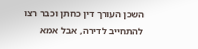השכן העורך דין כחתן וכבר רצו להתחייב לדירה, אבל אמא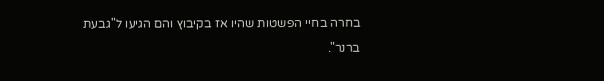בחרה בחיי הפשטות שהיו אז בקיבוץ והם הגיעו ל"גבעת ברנר".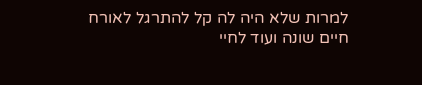למרות שלא היה לה קל להתרגל לאורח חיים שונה ועוד לחיי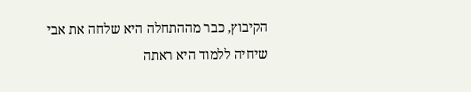הקיבוץ, כבר מההתחלה היא שלחה את אבי שיחיה ללמוד היא ראתה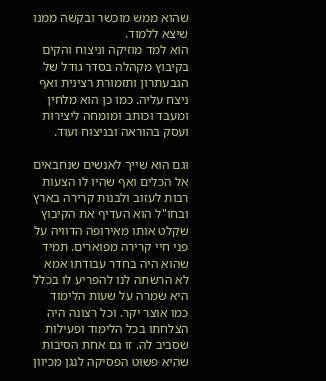שהוא ממש מוכשר ובקשה ממנו שיצא ללמוד.
הוא למד מוזיקה וניצוח והקים בקיבוץ מקהלה בסדר גודל של הגבעתרון ותזמורת רצינית ואף ניצח עליה. כמו כן הוא מלחין ומעבד וכותב ומומחה ליצירות ועסק בהוראה ובניצוח ועוד.

וגם הוא שייך לאנשים שנחבאים אל הכלים ואף שהיו לו הצעות רבות לעזוב ולבנות קרירה בארץ ובחו"ל הוא העדיף את הקיבוץ שקלט אותו מאירופה הדוויה על פני חיי קרירה מפוארים. תמיד שהוא היה בחדר עבודתו אמא לא הרשתה לנו להפריע לו בכלל היא שמרה על שעות הלימוד כמו אוצר יקר. וכל רצונה היה הצלחתו בכל הלימוד ופעילות שסביב לה. זו גם אחת הסיבות שהיא פשוט הפסיקה לנגן מכיוון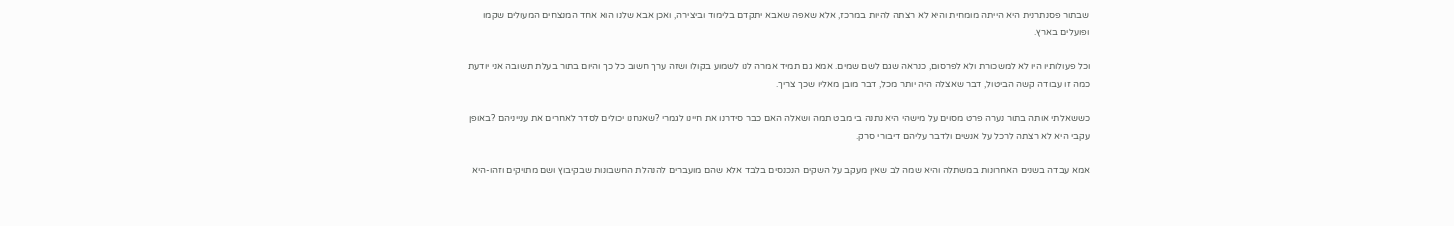שבתור פסנתרנית היא הייתה מומחית והיא לא רצתה להיות במרכז, אלא שאפה שאבא יתקדם בלימוד וביצירה, ואכן אבא שלנו הוא אחד המנצחים המעולים שקמו ופועלים בארץ.

וכל פעולותיו היו לא למשכורת ולא לפרסום, כנראה שגם לשם שמים. אמא גם תמיד אמרה לנו לשמוע בקולו ושזה ערך חשוב כל כך והיום בתור בעלת תשובה אני יודעת כמה זו עבודה קשה הביטול, דבר שאצלה היה יותר מכל, דבר מובן מאליו שכך צריך.

כששאלתי אותה בתור נערה פרט מסוים על מישהי היא נתנה בי מבט תמה ושאלה האם כבר סידרנו את חיינו לגמרי ?שאנחנו יכולים לסדר לאחרים את ענייניהם ?באופן עקבי היא לא רצתה לרכל על אנשים ולדבר עליהם דיבורי סרק.

אמא עבדה בשנים האחרונות במשתלה והיא שמה לב שאין מעקב על השקים הנכנסים בלבד אלא שהם מועברים להנהלת החשבונות שבקיבוץ ושם מתויקים וזהו-היא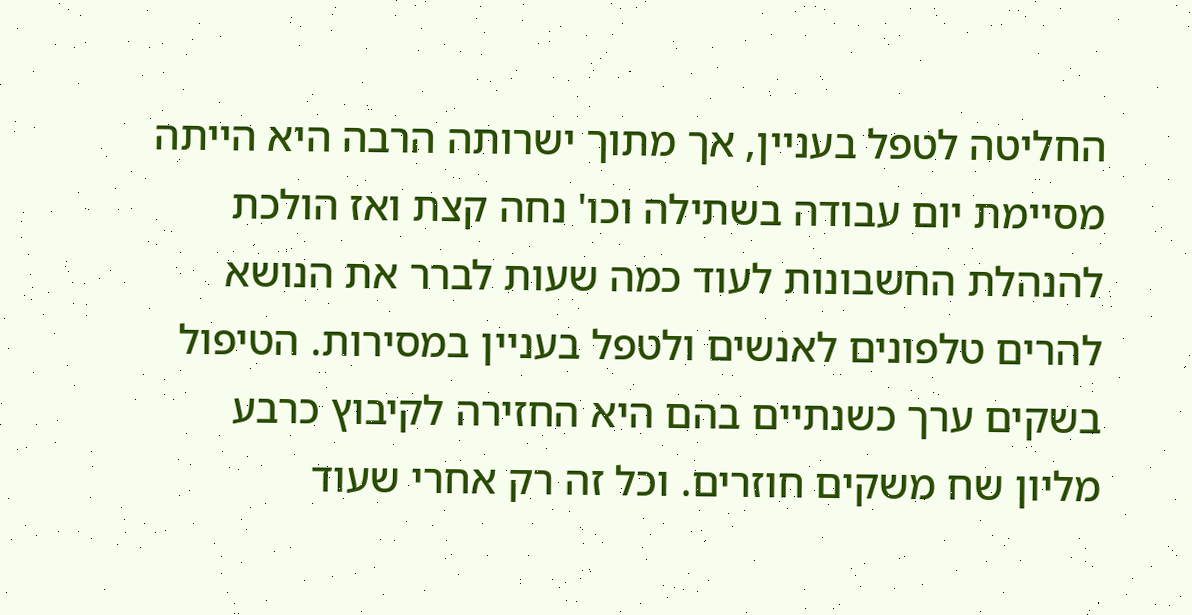החליטה לטפל בעניין, אך מתוך ישרותה הרבה היא הייתה מסיימת יום עבודה בשתילה וכו' נחה קצת ואז הולכת להנהלת החשבונות לעוד כמה שעות לברר את הנושא להרים טלפונים לאנשים ולטפל בעניין במסירות. הטיפול בשקים ערך כשנתיים בהם היא החזירה לקיבוץ כרבע מליון שח משקים חוזרים. וכל זה רק אחרי שעוד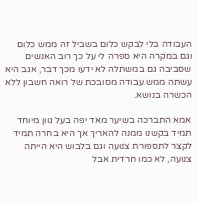העבודה בלי לבקש כלום בשביל זה ממש כלום וגם במקרה היא ספרה לי על כך רוב האנשים שסביבה גם במשתלה לא ידעו מכך דבר, אגב היא עשתה ממש עבודה מסובכת של רואה חשבון ללא הכשרה בנושא.

אמא התברכה בשיער מאד יפה בעל גוון מיוחד תמיד בקשנו ממנה להאריך אך היא בחרה תמיד לקצר לתספורת צנועה וגם בלבוש היא הייתה צנועה, לא כמו חרדית אבל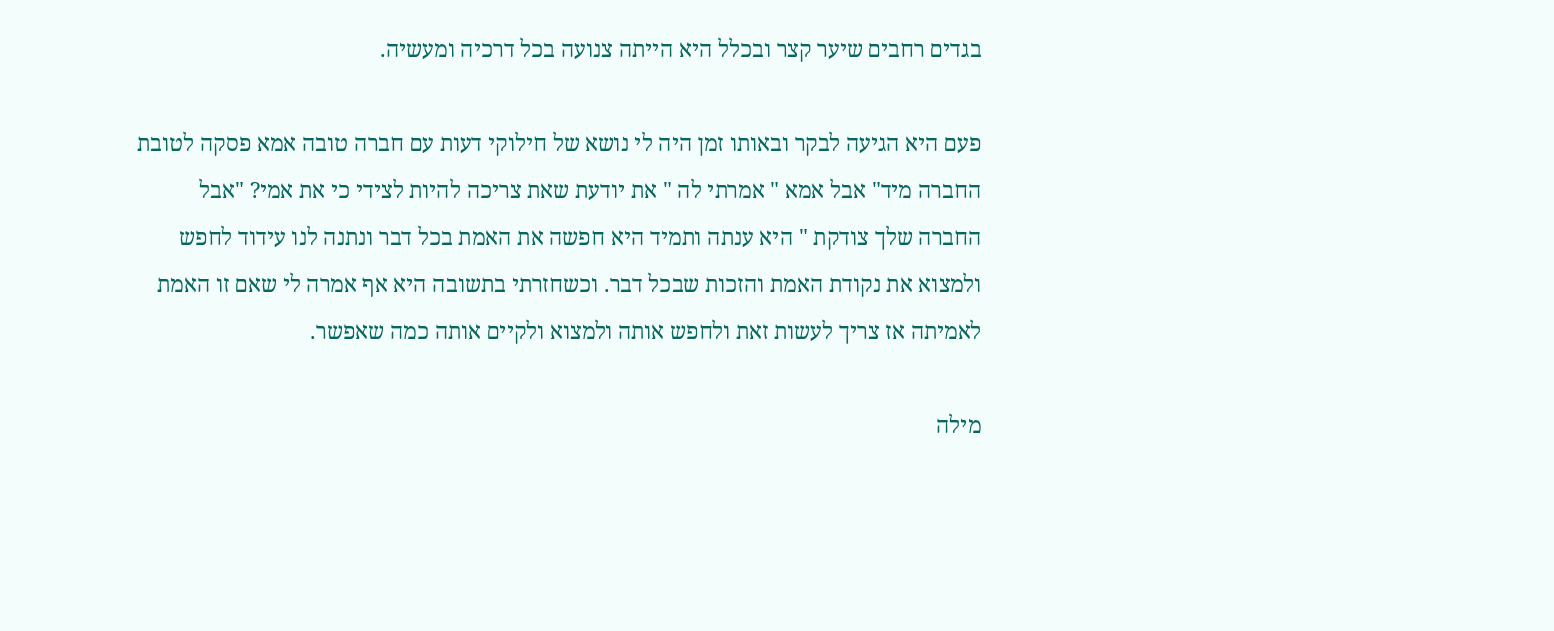בגדים רחבים שיער קצר ובכלל היא הייתה צנועה בכל דרכיה ומעשיה.

פעם היא הגיעה לבקר ובאותו זמן היה לי נושא של חילוקי דעות עם חברה טובה אמא פסקה לטובת החברה מיד" אבל אמא " אמרתי לה " את יודעת שאת צריכה להיות לצידי כי את אמי? "אבל החברה שלך צודקת " היא ענתה ותמיד היא חפשה את האמת בכל דבר ונתנה לנו עידוד לחפש ולמצוא את נקודת האמת והזכות שבכל דבר. וכשחזרתי בתשובה היא אף אמרה לי שאם זו האמת לאמיתה אז צריך לעשות זאת ולחפש אותה ולמצוא ולקיים אותה כמה שאפשר.

מילה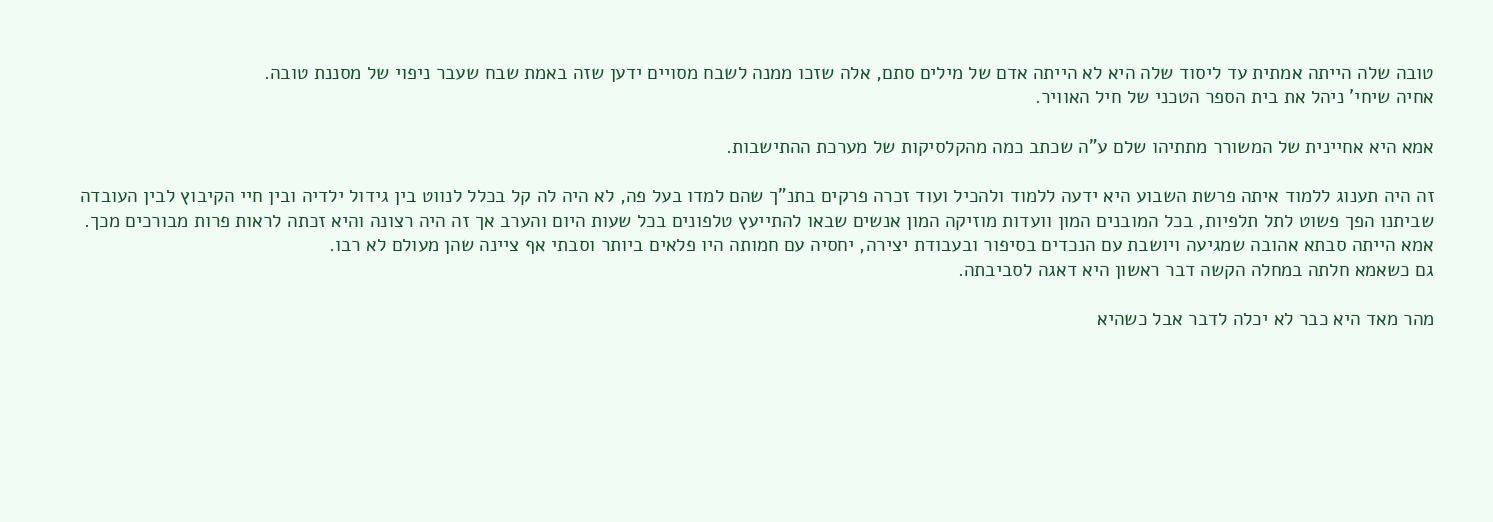טובה שלה הייתה אמתית עד ליסוד שלה היא לא הייתה אדם של מילים סתם, אלה שזכו ממנה לשבח מסויים ידען שזה באמת שבח שעבר ניפוי של מסננת טובה.
אחיה שיחי' ניהל את בית הספר הטכני של חיל האוויר.

אמא היא אחיינית של המשורר מתתיהו שלם ע"ה שכתב כמה מהקלסיקות של מערכת ההתישבות.

זה היה תענוג ללמוד איתה פרשת השבוע היא ידעה ללמוד ולהכיל ועוד זכרה פרקים בתנ"ך שהם למדו בעל פה, לא היה לה קל בכלל לנווט בין גידול ילדיה ובין חיי הקיבוץ לבין העובדה שביתנו הפך פשוט לתל תלפיות, בכל המובנים המון וועדות מוזיקה המון אנשים שבאו להתייעץ טלפונים בכל שעות היום והערב אך זה היה רצונה והיא זכתה לראות פרות מבורכים מכך.
אמא הייתה סבתא אהובה שמגיעה ויושבת עם הנכדים בסיפור ובעבודת יצירה, יחסיה עם חמותה היו פלאים ביותר וסבתי אף ציינה שהן מעולם לא רבו.
גם כשאמא חלתה במחלה הקשה דבר ראשון היא דאגה לסביבתה.

מהר מאד היא כבר לא יכלה לדבר אבל כשהיא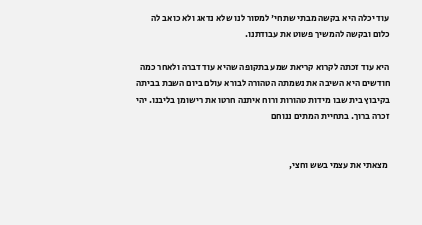עוד יכלה היא בקשה מבתי שתחי' למסור לנו שלא נדאג ולא כואב לה כלום ובקשה להמשיך פשוט את עבודתנו.

היא עוד זכתה לקרוא קריאת שמע בתקופה שהיא עוד דברה ולאחר כמה חודשים היא השיבה את נשמתה הטהורה לבורא עולם ביום השבת בביתה בקיבוץ בית שבו מידות טהורות ורוח איתנה חרטו את רישומן בליבנו. יהי זכרה ברוך. בתחיית המתים ננוחם


 מצאתי את עצמי בשש וחצי,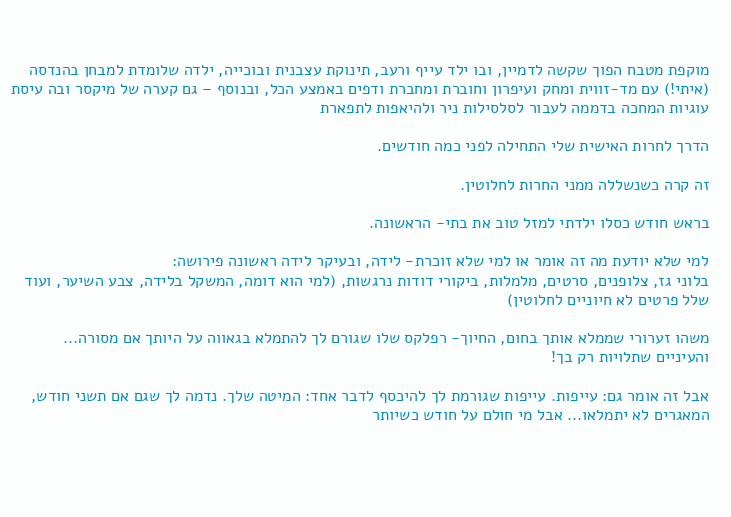מוקפת מטבח הפוך שקשה לדמיין, ובו ילד עייף ורעב, תינוקת עצבנית ובוכייה, ילדה שלומדת למבחן בהנדסה (איתי!) עם מד-זווית ומחק ועיפרון וחוברת ומחברת ודפים באמצע הכל, ובנוסף – גם קערה של מיקסר ובה עיסת עוגיות המחכה בדממה לעבור לסלסילות ניר ולהיאפות לתפארת

הדרך לחרות האישית שלי התחילה לפני כמה חודשים.

זה קרה כשנשללה ממני החרות לחלוטין.

בראש חודש כסלו ילדתי למזל טוב את בתי- הראשונה.

למי שלא יודעת מה זה אומר או למי שלא זוכרת- לידה, ובעיקר לידה ראשונה פירושה:
בלוני גז, צלופנים, סרטים, מלמלות, ביקורי דודות נרגשות, (למי הוא דומה, המשקל בלידה, צבע השיער, ועוד שלל פרטים לא חיוניים לחלוטין)

משהו זערורי שממלא אותך בחום, החיוך- רפלקס שלו שגורם לך להתמלא בגאווה על היותך אם מסורה... והעיניים שתלויות רק בך!

אבל זה אומר גם: עייפות. עייפות שגורמת לך להיכסף לדבר אחד: המיטה שלך. נדמה לך שגם אם תשני חודש, המאגרים לא יתמלאו... אבל מי חולם על חודש כשיותר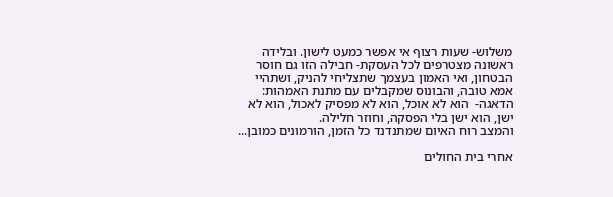משלוש- שעות רצוף אי אפשר כמעט לישון. ובלידה ראשונה מצטרפים לכל העסקת- חבילה הזו גם חוסר הבטחון, ואי האמון בעצמך שתצליחי להניק, ושתהיי אמא טובה, והבונוס שמקבלים עם מתנת האמהות: הדאגה-  הוא לא אוכל, הוא לא מפסיק לאכול, הוא לא ישן, הוא ישן בלי הפסקה, וחוזר חלילה.
והמצב רוח האיום שמתנדנד כל הזמן, הורמונים כמובן...

אחרי בית החולים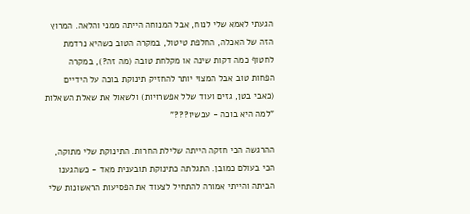הגעתי לאמא שלי לנוח, אבל המנוחה הייתה ממני והלאה. המרוץ הזה של האכלה, החלפת טיטול, במקרה הטוב כשהיא נרדמת לחטוף כמה דקות שינה או מקלחת טובה (מה זה?), במקרה הפחות טוב אבל המצוי יותר להחזיק תינוקת בוכה על הידיים (כאבי בטן, גזים ועוד שלל אפשרויות) ולשאול את שאלת השאלות "למה היא בוכה - עכשיו???"

ההרגשה הכי חזקה הייתה שלילת החרות. התינוקת שלי מתוקה, הכי בעולם כמובן. התגלתה כתינוקת תובענית מאד - כשהגענו הביתה והייתי אמורה להתחיל לצעוד את הפסיעות הראשונות שלי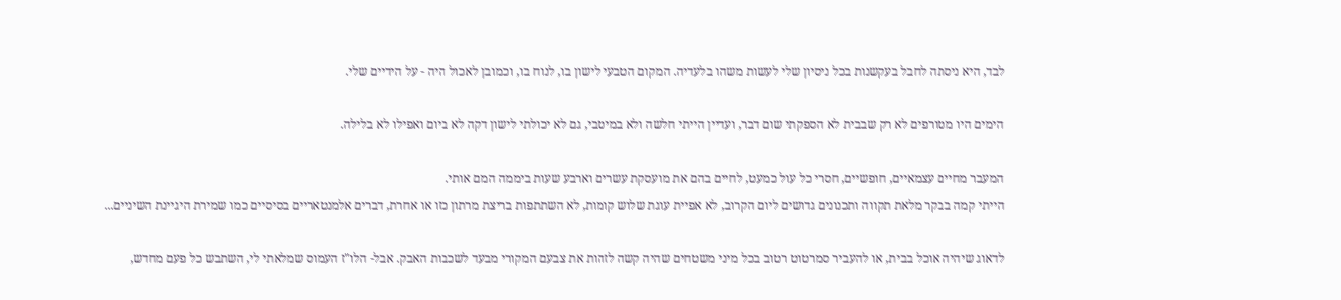לבד, היא ניסתה לחבל בעקשנות בכל ניסיון שלי לעשות משהו בלעדיה. המקום הטבעי לישון בו, לנוח בו, וכמובן לאכול היה - על הידיים שלי.

הימים היו מטורפים לא רק שבבית לא הספקתי שום דבר, ועדיין הייתי חלשה ולא במיטבי, גם לא יכולתי לישון דקה לא ביום ואפילו לא בלילה.

המעבר מחיים עצמאיים, חופשיים, חסרי כל עול כמעט, לחיים בהם את מועסקת עשרים וארבע שעות ביממה המם אותי.
הייתי קמה בבקר מלאת תקווה ותכנונים גדושים ליום הקרוב, לא אפיית עוגת שלוש קומות, לא השתתפות בריצת מרתון כזו או אחרת, דברים אלמנטאריים בסיסיים כמו שמירת היגיינת השיניים...

לדאוג שיהיה אוכל בבית, או להעביר סמרטוט רטוב בכל מיני משטחים שהיה קשה לזהות את צבעם המקורי מבעד לשכבות האבק. אבל- הלו"ז העמוס שמלאתי לי, השתבש כל פעם מחדש,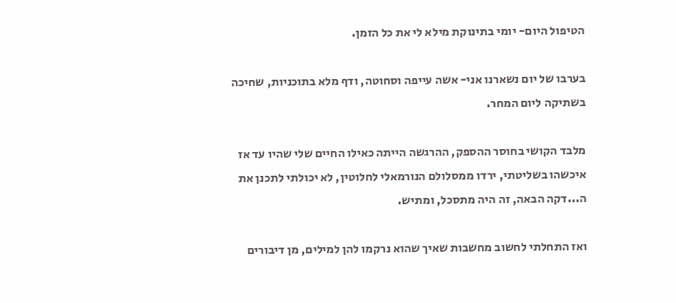הטיפול היום- יומי בתינוקת מילא לי את כל הזמן.

בערבו של יום נשארנו אני- אשה עייפה וסחוטה, ודף מלא בתוכניות, שחיכה בשתיקה ליום המחר.

מלבד הקושי בחוסר ההספק, ההרגשה הייתה כאילו החיים שלי שהיו עד אז איכשהו בשליטתי, ירדו ממסלולם הנורמאלי לחלוטין, לא יכולתי לתכנן את ה...דקה הבאה, זה היה מתסכל, ומתיש.

ואז התחלתי לחשוב מחשבות שאיך שהוא נרקמו להן למילים, מן דיבורים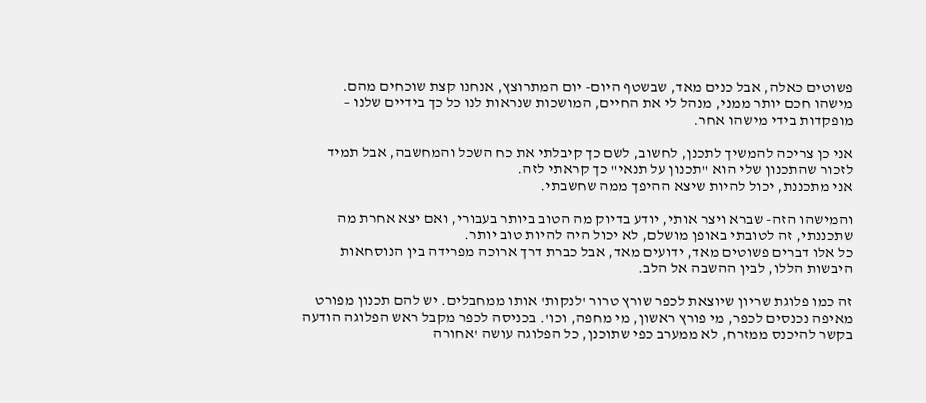פשוטים כאלה, אבל כנים מאד, שבשטף היום- יום המתרוצץ, אנחנו קצת שוכחים מהם.
מישהו חכם יותר ממני, מנהל לי את החיים, המושכות שנראות לנו כל כך בידיים שלנו – מופקדות בידי מישהו אחר.

אני כן צריכה להמשיך לתכנן, לחשוב, לשם כך קיבלתי את כח השכל והמחשבה, אבל תמיד לזכור שהתכנון שלי הוא "תכנון על תנאי" כך קראתי לזה.
אני מתכננת, יכול להיות שיצא ההיפך ממה שחשבתי.

והמישהו הזה- שברא ויצר אותי, יודע בדיוק מה הטוב ביותר בעבורי, ואם יצא אחרת מה שתכננתי, זה לטובתי באופן מושלם, לא יכול היה להיות טוב יותר.
כל אלו דברים פשוטים מאד, ידועים מאד, אבל כברת דרך ארוכה מפרידה בין הנוסחאות היבשות הללו, לבין ההשבה אל הלב.

זה כמו פלוגת שריון שיוצאת לכפר שורץ טרור 'לנקות' אותו ממחבלים. יש להם תכנון מפורט מאיפה נכנסים לכפר, מי פורץ ראשון, מי מחפה, וכו'. בכניסה לכפר מקבל ראש הפלוגה הודעה בקשר להיכנס ממזרח, לא ממערב כפי שתוכנן, כל הפלוגה עושה 'אחורה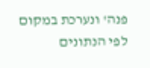פנה' ונערכת במקום לפי הנתונים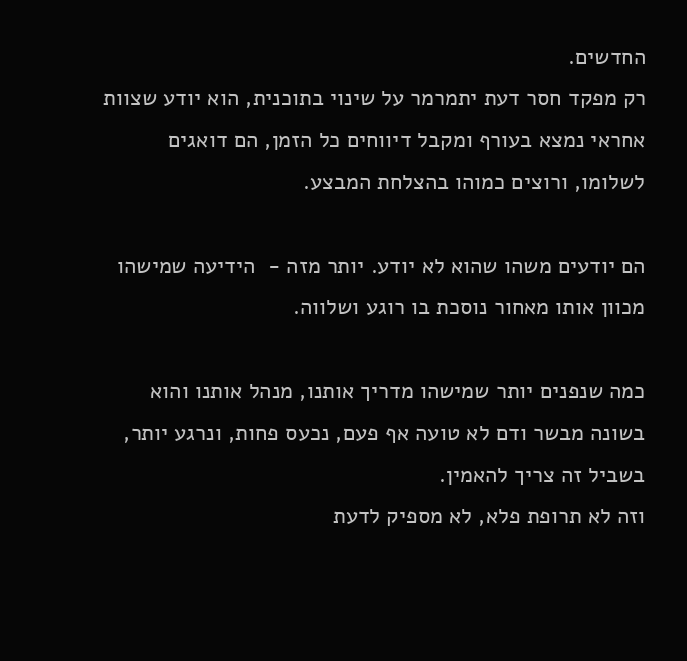החדשים.
רק מפקד חסר דעת יתמרמר על שינוי בתוכנית, הוא יודע שצוות אחראי נמצא בעורף ומקבל דיווחים כל הזמן, הם דואגים לשלומו, ורוצים כמוהו בהצלחת המבצע.

הם יודעים משהו שהוא לא יודע. יותר מזה -  הידיעה שמישהו מכוון אותו מאחור נוסכת בו רוגע ושלווה.

כמה שנפנים יותר שמישהו מדריך אותנו, מנהל אותנו והוא בשונה מבשר ודם לא טועה אף פעם, נכעס פחות, ונרגע יותר, בשביל זה צריך להאמין.
וזה לא תרופת פלא, לא מספיק לדעת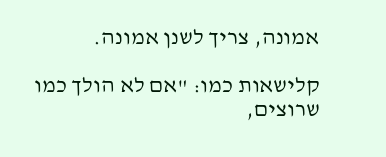אמונה, צריך לשנן אמונה.

קלישאות כמו: "אם לא הולך כמו שרוצים,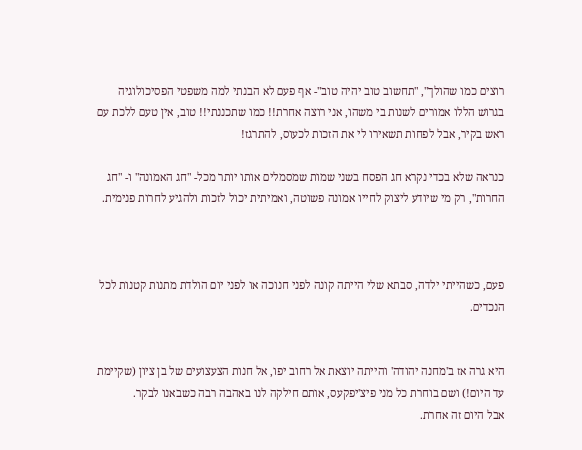רוצים כמו שהולך", "תחשוב טוב יהיה טוב"- אף פעם לא הבנתי למה משפטי הפסיכולוגיה בגרוש הללו אמורים לשנות בי משהו, אני רוצה אחרת!! כמו שתכננתי!! טוב, אין טעם ללכת עם ראש בקיר, אבל לפחות תשאירו לי את הזכות לכעוס, להתרגז!

כנראה שלא בכדי נקרא חג הפסח בשני שמות שמסמלים אותו יותר מכל- "חג האמונה" ו- "חג החרות", רק מי שיודע ליצוק לחייו אמונה פשוטה, ואמיתית יכול לזכות ולהגיע לחרות פנימית.



פעם, כשהייתי ילדה, סבתא שלי הייתה קונה לפני חנוכה או לפני יום הולדת מתנות קטנות לכל הנכדים.


היא גרה אז ב'מחנה יהודה' והייתה יוצאת אל רחוב יפו, אל חנות הצעצועים של בן ציון (שקיימת עד היום!) ושם בוחרת כל מני פיצ'יפקעס, אותם חילקה לנו באהבה רבה כשבאנו לבקר.
אבל היום זה אחרת.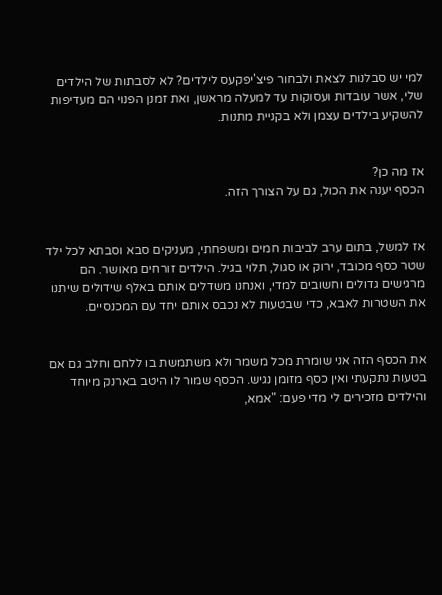למי יש סבלנות לצאת ולבחור פיצ'יפקעס לילדים? לא לסבתות של הילדים שלי, אשר עובדות ועסוקות עד למעלה מראשן, ואת זמנן הפנוי הם מעדיפות להשקיע בילדים עצמן ולא בקניית מתנות.


אז מה כן?
הכסף יענה את הכול, גם על הצורך הזה.


אז למשל, בתום ערב לביבות חמים ומשפחתי, מעניקים סבא וסבתא לכל ילד שטר כסף מכובד, ירוק או סגול, תלוי בגיל. הילדים זורחים מאושר. הם מרגישים גדולים וחשובים למדי, ואנחנו משדלים אותם באלף שידולים שיתנו את השטרות לאבא, כדי שבטעות לא נכבס אותם יחד עם המכנסיים.


את הכסף הזה אני שומרת מכל משמר ולא משתמשת בו ללחם וחלב גם אם בטעות נתקעתי ואין כסף מזומן נגיש. הכסף שמור לו היטב בארנק מיוחד והילדים מזכירים לי מדי פעם: "אמא,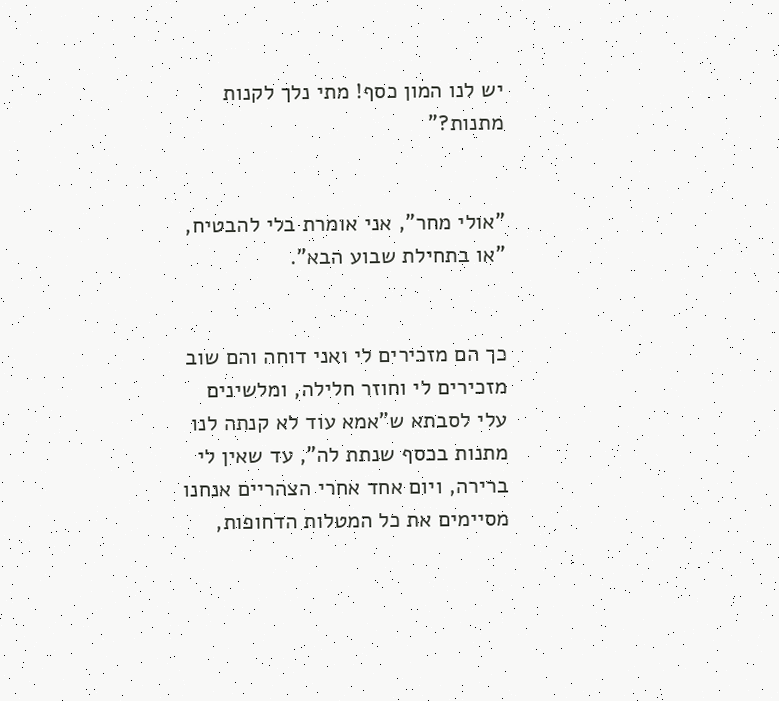יש לנו המון כסף! מתי נלך לקנות מתנות?"


"אולי מחר", אני אומרת בלי להבטיח, "או בתחילת שבוע הבא".


כך הם מזכירים לי ואני דוחה והם שוב מזכירים לי וחוזר חלילה, ומלשינים עלי לסבתא ש"אמא עוד לא קנתה לנו מתנות בכסף שנתת לה", עד שאין לי ברירה, ויום אחד אחרי הצהריים אנחנו מסיימים את כל המטלות הדחופות,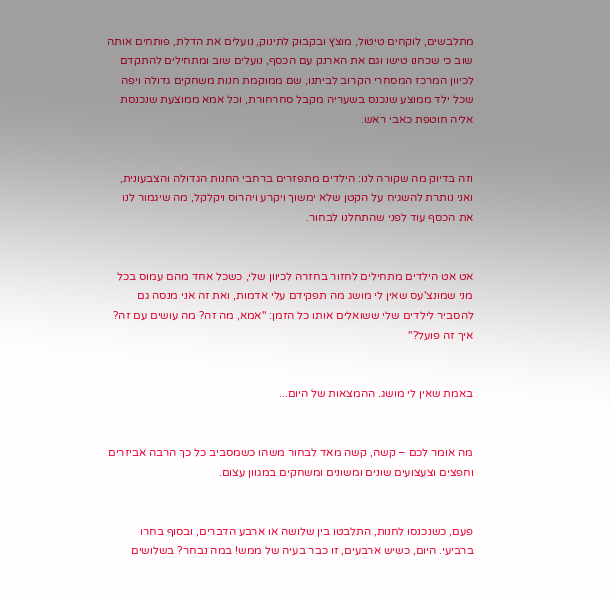מתלבשים, לוקחים טיטול, מוצץ ובקבוק לתינוק, נועלים את הדלת, פותחים אותה שוב כי שכחנו טישו וגם את הארנק עם הכסף, נועלים שוב ומתחילים להתקדם לכיוון המרכז המסחרי הקרוב לביתנו, שם ממוקמת חנות משחקים גדולה ויפה שכל ילד ממוצע שנכנס בשעריה מקבל סחרחורת, וכל אמא ממוצעת שנכנסת אליה חוטפת כאבי ראש.


וזה בדיוק מה שקורה לנו: הילדים מתפזרים ברחבי החנות הגדולה והצבעונית, ואני נותרת להשגיח על הקטן שלא ימשוך ויקרע ויהרוס ויקלקל, מה שיגמור לנו את הכסף עוד לפני שהתחלנו לבחור.


אט אט הילדים מתחילים לחזור בחזרה לכיוון שלי, כשכל אחד מהם עמוס בכל מני שמונצ'עס שאין לי מושג מה תפקידם עלי אדמות, ואת זה אני מנסה גם להסביר לילדים שלי ששואלים אותו כל הזמן: "אמא, מה זה? מה עושים עם זה? איך זה פועל?"


באמת שאין לי מושג. ההמצאות של היום...


מה אומר לכם – קשה, קשה מאד לבחור משהו כשמסביב כל כך הרבה אביזרים וחפצים וצעצועים שונים ומשונים ומשחקים במגוון עצום.


פעם, כשנכנסו לחנות, התלבטו בין שלושה או ארבע הדברים, ובסוף בחרו ברביעי. היום, כשיש ארבעים, זו כבר בעיה של ממש! במה נבחר? בשלושים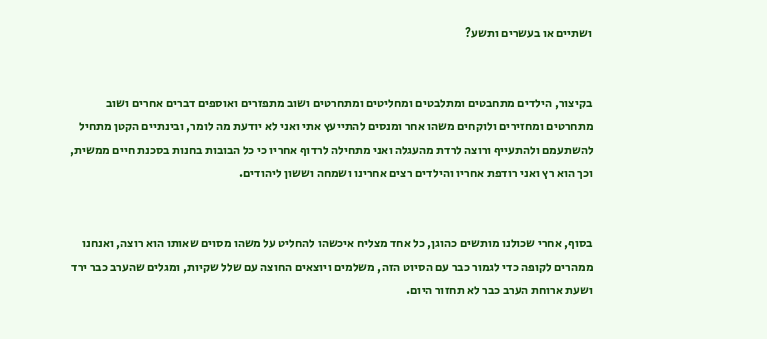ושתיים או בעשרים ותשע?


בקיצור, הילדים מתחבטים ומתלבטים ומחליטים ומתחרטים ושוב מתפזרים ואוספים דברים אחרים ושוב מתחרטים ומחזירים ולוקחים משהו אחר ומנסים להתייעץ אתי ואני לא יודעת מה לומר, ובינתיים הקטן מתחיל להשתעמם ולהתעייף ורוצה לרדת מהעגלה ואני מתחילה לרדוף אחריו כי כל הבובות בחנות בסכנת חיים ממשית, וכך הוא רץ ואני רודפת אחריו והילדים רצים אחרינו ושמחה וששון ליהודים.


בסוף, אחרי שכולנו מותשים כהוגן, כל אחד מצליח איכשהו להחליט על משהו מסוים שאותו הוא רוצה, ואנחנו ממהרים לקופה כדי לגמור כבר עם הסיוט הזה, משלמים ויוצאים החוצה עם שלל שקיות, ומגלים שהערב כבר ירד ושעת ארוחת הערב כבר לא תחזור היום.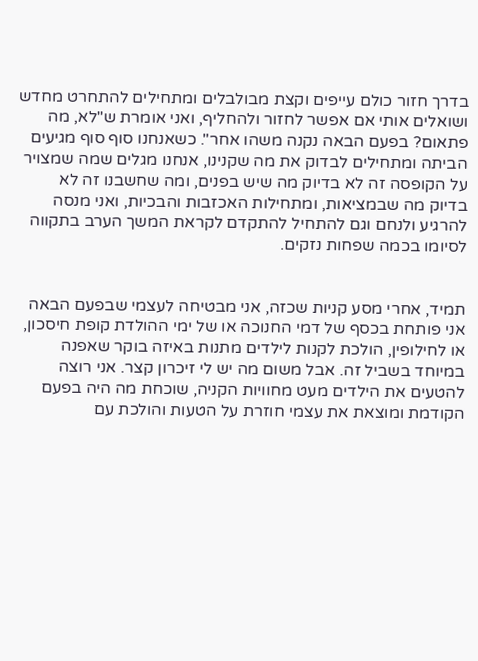בדרך חזור כולם עייפים וקצת מבולבלים ומתחילים להתחרט מחדש ושואלים אותי אם אפשר לחזור ולהחליף, ואני אומרת ש"לא, מה פתאום? בפעם הבאה נקנה משהו אחר". כשאנחנו סוף סוף מגיעים הביתה ומתחילים לבדוק את מה שקנינו, אנחנו מגלים שמה שמצויר על הקופסה זה לא בדיוק מה שיש בפנים, ומה שחשבנו זה לא בדיוק מה שבמציאות, ומתחילות האכזבות והבכיות, ואני מנסה להרגיע ולנחם וגם להתחיל להתקדם לקראת המשך הערב בתקווה לסיומו בכמה שפחות נזקים.


תמיד, אחרי מסע קניות שכזה, אני מבטיחה לעצמי שבפעם הבאה אני פותחת בכסף של דמי החנוכה או של ימי ההולדת קופת חיסכון, או לחילופין, הולכת לקנות לילדים מתנות באיזה בוקר שאפנה במיוחד בשביל זה. אבל משום מה יש לי זיכרון קצר. אני רוצה להטעים את הילדים מעט מחוויות הקניה, שוכחת מה היה בפעם הקודמת ומוצאת את עצמי חוזרת על הטעות והולכת עם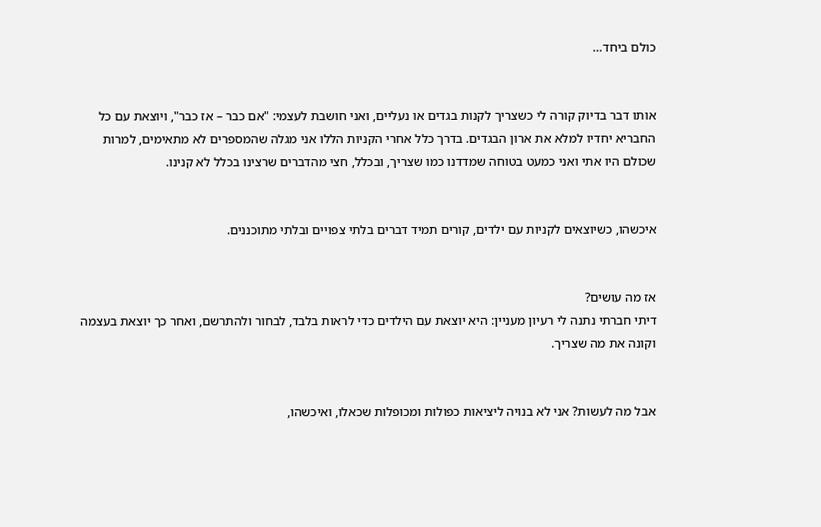כולם ביחד…


אותו דבר בדיוק קורה לי כשצריך לקנות בגדים או נעליים, ואני חושבת לעצמי: "אם כבר – אז כבר", ויוצאת עם כל החבריא יחדיו למלא את ארון הבגדים. בדרך כלל אחרי הקניות הללו אני מגלה שהמספרים לא מתאימים, למרות שכולם היו אתי ואני כמעט בטוחה שמדדנו כמו שצריך, ובכלל, חצי מהדברים שרצינו בכלל לא קנינו.


איכשהו, כשיוצאים לקניות עם ילדים, קורים תמיד דברים בלתי צפויים ובלתי מתוכננים.


אז מה עושים?
דיתי חברתי נתנה לי רעיון מעניין: היא יוצאת עם הילדים כדי לראות בלבד, לבחור ולהתרשם, ואחר כך יוצאת בעצמה וקונה את מה שצריך.


אבל מה לעשות? אני לא בנויה ליציאות כפולות ומכופלות שכאלו, ואיכשהו,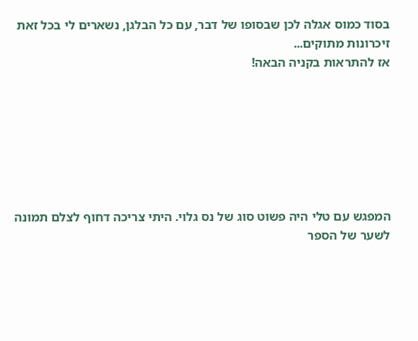בסוד כמוס אגלה לכן שבסופו של דבר, עם כל הבלגן, נשארים לי בכל זאת זיכרונות מתוקים...
אז להתראות בקניה הבאה!







המפגש עם טלי היה פשוט סוג של נס גלוי. היתי צריכה דחוף לצלם תמונה לשער של הספר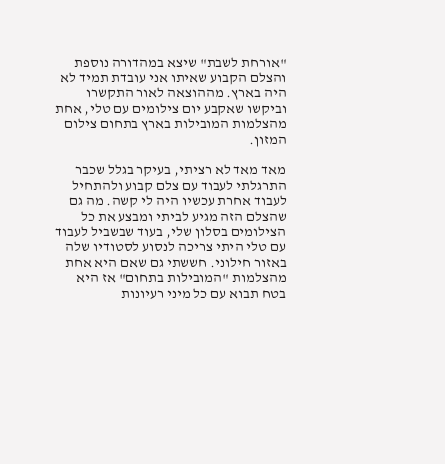"אורחת לשבת" שיצא במהדורה נוספת והצלם הקבוע שאיתו אני עובדת תמיד לא היה בארץ. מההוצאה לאור התקשרו וביקשו שאקבע יום צילומים עם טלי, אחת מהצלמות המובילות בארץ בתחום צילום המזון.

מאד מאד לא רציתי, בעיקר בגלל שכבר התרגלתי לעבוד עם צלם קבוע ולהתחיל לעבוד אחרת עכשיו היה לי קשה. מה גם שהצלם הזה מגיע לביתי ומבצע את כל הצילומים בסלון שלי, בעוד שבשביל לעבוד עם טלי היתי צריכה לנסוע לסטודיו שלה באזור חילוני. חששתי גם שאם היא אחת מהצלמות "המובילות בתחום" אז היא בטח תבוא עם כל מיני רעיונות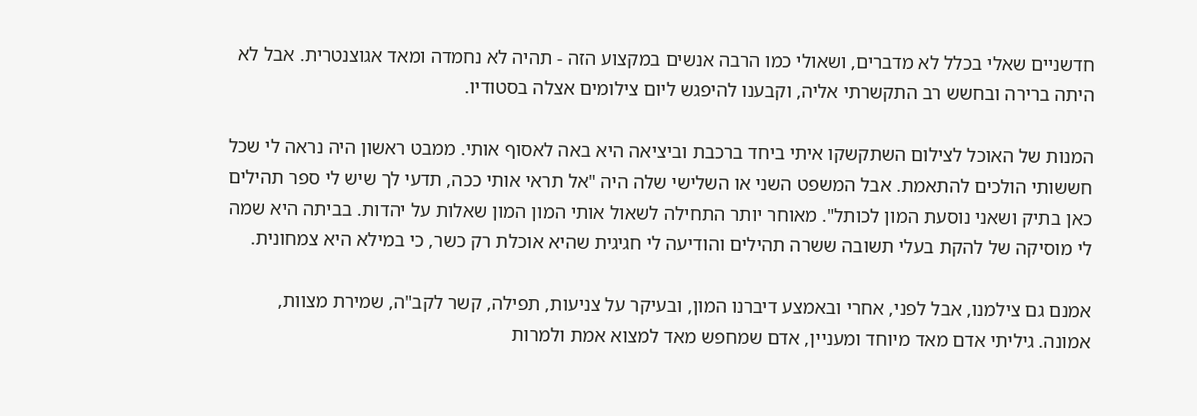חדשניים שאלי בכלל לא מדברים, ושאולי כמו הרבה אנשים במקצוע הזה - תהיה לא נחמדה ומאד אגוצנטרית. אבל לא היתה ברירה ובחשש רב התקשרתי אליה, וקבענו להיפגש ליום צילומים אצלה בסטודיו.

המנות של האוכל לצילום השתקשקו איתי ביחד ברכבת וביציאה היא באה לאסוף אותי. ממבט ראשון היה נראה לי שכל חששותי הולכים להתאמת. אבל המשפט השני או השלישי שלה היה "אל תראי אותי ככה, תדעי לך שיש לי ספר תהילים כאן בתיק ושאני נוסעת המון לכותל". מאוחר יותר התחילה לשאול אותי המון המון שאלות על יהדות. בביתה היא שמה לי מוסיקה של להקת בעלי תשובה ששרה תהילים והודיעה לי חגיגית שהיא אוכלת רק כשר, כי במילא היא צמחונית.

אמנם גם צילמנו, אבל לפני, אחרי ובאמצע דיברנו המון, ובעיקר על צניעות, תפילה, קשר לקב"ה, שמירת מצוות, אמונה. גיליתי אדם מאד מיוחד ומעניין, אדם שמחפש מאד למצוא אמת ולמרות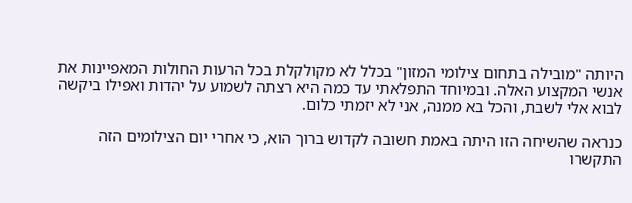היותה "מובילה בתחום צילומי המזון" בכלל לא מקולקלת בכל הרעות החולות המאפיינות את אנשי המקצוע האלה. ובמיוחד התפלאתי עד כמה היא רצתה לשמוע על יהדות ואפילו ביקשה לבוא אלי לשבת, והכל בא ממנה, אני לא יזמתי כלום.

כנראה שהשיחה הזו היתה באמת חשובה לקדוש ברוך הוא, כי אחרי יום הצילומים הזה התקשרו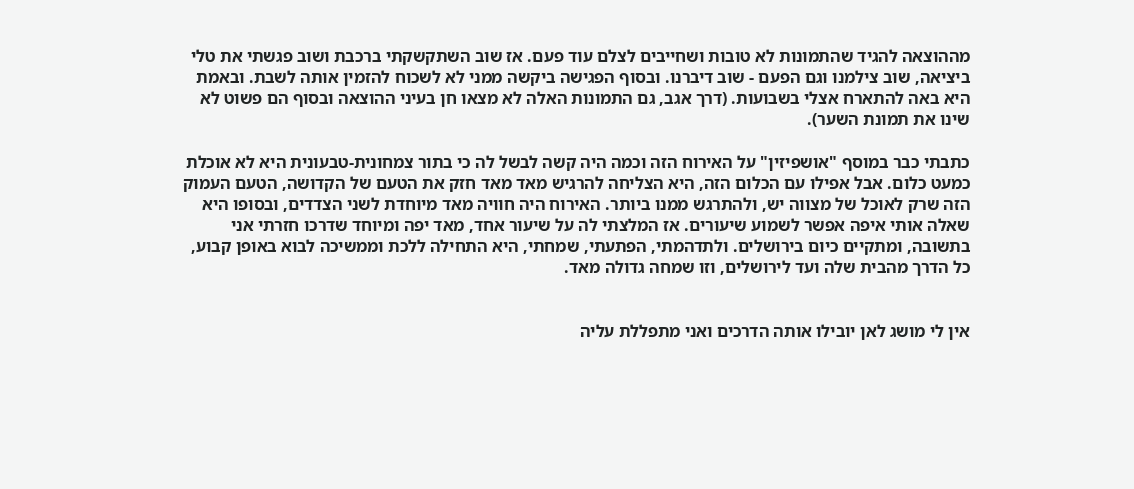מההוצאה להגיד שהתמונות לא טובות ושחייבים לצלם עוד פעם. אז שוב השתקשקתי ברכבת ושוב פגשתי את טלי ביציאה, שוב צילמנו וגם הפעם - שוב דיברנו. ובסוף הפגישה ביקשה ממני לא לשכוח להזמין אותה לשבת. ובאמת היא באה להתארח אצלי בשבועות. (דרך אגב, גם התמונות האלה לא מצאו חן בעיני ההוצאה ובסוף הם פשוט לא שינו את תמונת השער).

כתבתי כבר במוסף "אושפיזין" על האירוח הזה וכמה היה קשה לבשל לה כי בתור צמחונית-טבעונית היא לא אוכלת כמעט כלום. אבל אפילו עם הכלום הזה, היא הצליחה להרגיש מאד מאד חזק את הטעם של הקדושה, הטעם העמוק הזה שרק לאוכל של מצווה יש, ולהתרגש ממנו ביותר. האירוח היה חוויה מאד מיוחדת לשני הצדדים, ובסופו היא שאלה אותי איפה אפשר לשמוע שיעורים. אז המלצתי לה על שיעור אחד, מאד יפה ומיוחד שדרכו חזרתי אני בתשובה, ומתקיים כיום בירושלים. ולתדהמתי, הפתעתי, שמחתי, היא התחילה ללכת וממשיכה לבוא באופן קבוע, כל הדרך מהבית שלה ועד לירושלים, וזו שמחה גדולה מאד.


אין לי מושג לאן יובילו אותה הדרכים ואני מתפללת עליה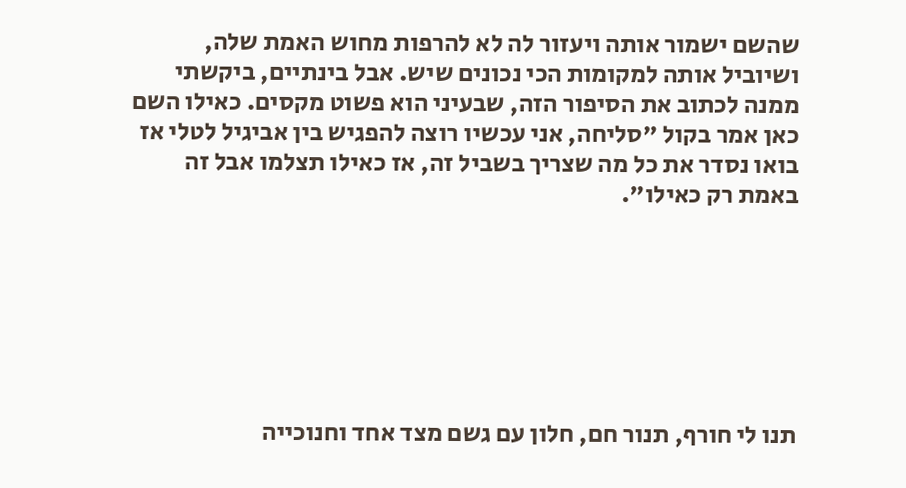שהשם ישמור אותה ויעזור לה לא להרפות מחוש האמת שלה, ושיוביל אותה למקומות הכי נכונים שיש. אבל בינתיים, ביקשתי ממנה לכתוב את הסיפור הזה, שבעיני הוא פשוט מקסים. כאילו השם כאן אמר בקול "סליחה, אני עכשיו רוצה להפגיש בין אביגיל לטלי אז בואו נסדר את כל מה שצריך בשביל זה, אז כאילו תצלמו אבל זה באמת רק כאילו".







תנו לי חורף, תנור חם, חלון עם גשם מצד אחד וחנוכייה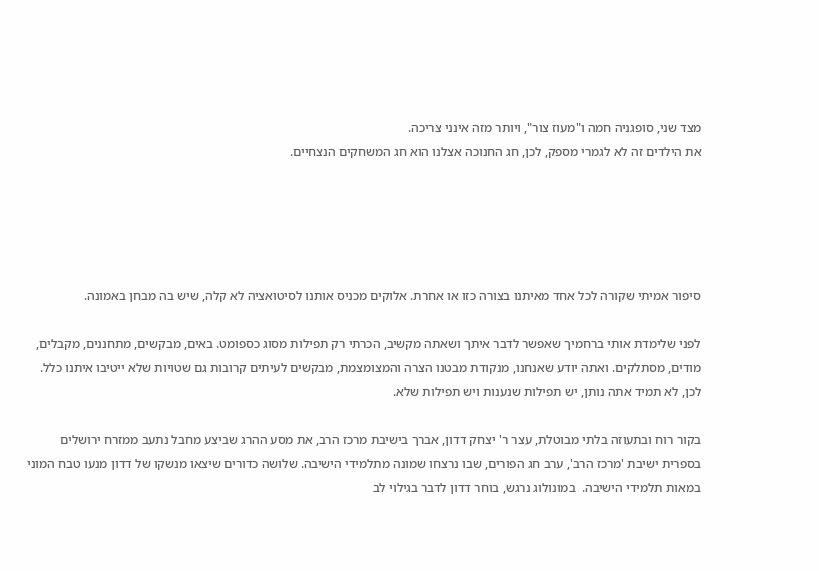מצד שני, סופגניה חמה ו"מעוז צור", ויותר מזה אינני צריכה.
את הילדים זה לא לגמרי מספק, לכן, חג החנוכה אצלנו הוא חג המשחקים הנצחיים.





סיפור אמיתי שקורה לכל אחד מאיתנו בצורה כזו או אחרת. אלוקים מכניס אותנו לסיטואציה לא קלה, שיש בה מבחן באמונה.

לפני שלימדת אותי ברחמיך שאפשר לדבר איתך ושאתה מקשיב, הכרתי רק תפילות מסוג כספומט. באים, מבקשים, מתחננים, מקבלים, מודים, מסתלקים. ואתה יודע שאנחנו, מנקודת מבטנו הצרה והמצומצמת, מבקשים לעיתים קרובות גם שטויות שלא ייטיבו איתנו כלל. לכן, לא תמיד אתה נותן, יש תפילות שנענות ויש תפילות שלא.

בקור רוח ובתעוזה בלתי מבוטלת, עצר ר' יצחק דדון, אברך בישיבת מרכז הרב, את מסע ההרג שביצע מחבל נתעב ממזרח ירושלים בספרית ישיבת 'מרכז הרב', ערב חג הפורים, שבו נרצחו שמונה מתלמידי הישיבה. שלושה כדורים שיצאו מנשקו של דדון מנעו טבח המוני במאות תלמידי הישיבה.  במונולוג נרגש, בוחר דדון לדבר בגילוי לב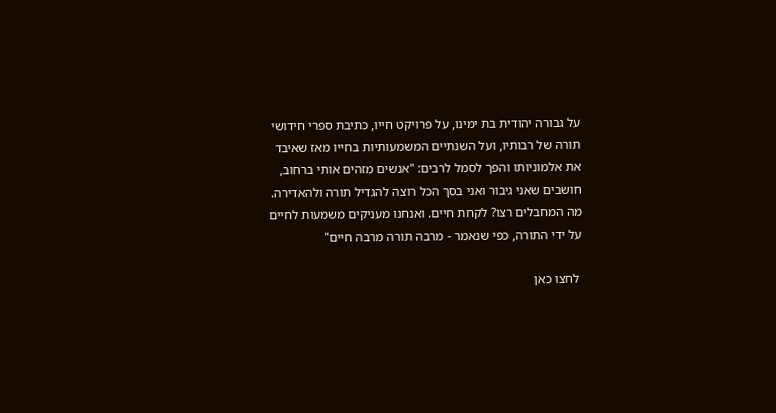על גבורה יהודית בת ימינו, על פרויקט חייו, כתיבת ספרי חידושי תורה של רבותיו, ועל השנתיים המשמעותיות בחייו מאז שאיבד את אלמוניותו והפך לסמל לרבים: "אנשים מזהים אותי ברחוב, חושבים שאני גיבור ואני בסך הכל רוצה להגדיל תורה ולהאדירה. מה המחבלים רצו? לקחת חיים. ואנחנו מעניקים משמעות לחיים על ידי התורה, כפי שנאמר - מרבה תורה מרבה חיים"

 לחצו כאן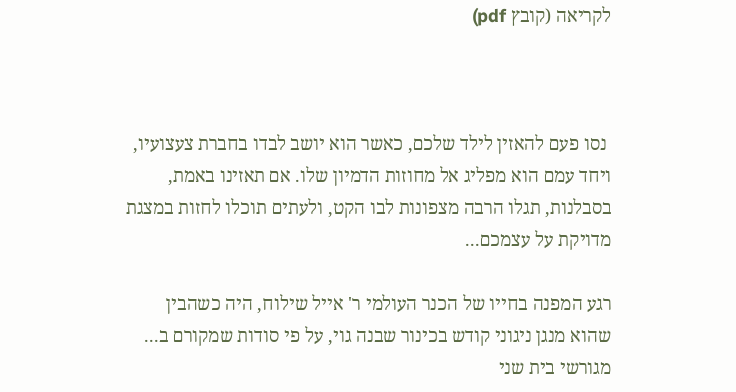לקריאה (קובץ pdf)



 נסו פעם להאזין לילד שלכם, כאשר הוא יושב לבדו בחברת צעצועיו, ויחד עמם הוא מפליג אל מחוזות הדמיון שלו. אם תאזינו באמת, בסבלנות, תגלו הרבה מצפונות לבו הקט, ולעתים תוכלו לחזות במצגת מדויקת על עצמכם...

רגע המפנה בחייו של הכנר העולמי ר' אייל שילוח, היה כשהבין שהוא מנגן ניגוני קודש בכינור שבנה גוי, על פי סודות שמקורם ב... מגורשי בית שני